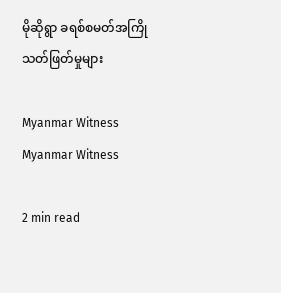မိုဆိုရွာ ခရစ်စမတ်အကြို သတ်ဖြတ်မှုများ

Myanmar Witness Myanmar Witness

2 min read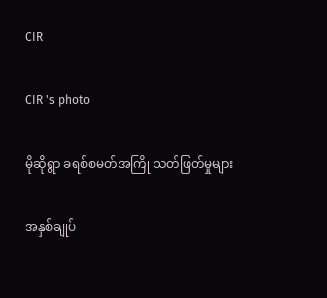CIR

CIR 's photo

မိုဆိုရွာ ခရစ်စမတ်အကြို သတ်ဖြတ်မှုများ

အနှစ်ချုပ်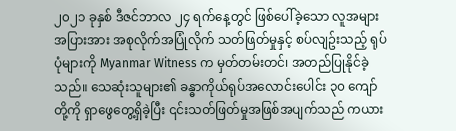၂၀၂၁ ခုနှစ် ဒီဇင်ဘာလ ၂၄ ရက်နေ့တွင် ဖြစ်ပေါ်ခဲ့သော လူအများအပြားအား အစုလိုက်အပြုံလိုက် သတ်ဖြတ်မှုနှင့် စပ်လျဥ်းသည့် ရုပ်ပုံများကို Myanmar Witness က မှတ်တမ်းတင်၊ အတည်ပြုနိုင်ခဲ့သည်။ သေဆုံးသူများ၏ ခန္ဓာကိုယ်ရုပ်အလောင်းပေါင်း ၃၀ ကျော်တို့ကို ရှာဖွေတွေ့ရှိခဲ့ပြီး ၎င်းသတ်ဖြတ်မှုအဖြစ်အပျက်သည် ကယား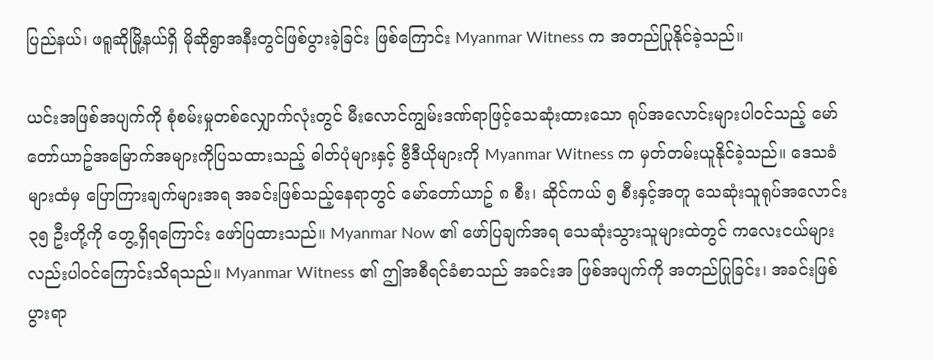ပြည်နယ်၊ ဖရူဆိုမြို့နယ်ရှိ မိုဆိုရွာအနီးတွင်ဖြစ်ပွားခဲ့ခြင်း ဖြစ်ကြောင်း Myanmar Witness က အတည်ပြုနိုင်ခဲ့သည်။

ယင်းအဖြစ်အပျက်ကို စုံစမ်းမှုတစ်လျှောက်လုံးတွင် မီးလောင်ကျွမ်းဒဏ်ရာဖြင့်သေဆုံးထားသော ရုပ်အလောင်းများပါဝင်သည့် မော်တော်ယာဥ်အမြောက်အများကိုပြသထားသည့် ဓါတ်ပုံများနှင့် ဗွီဒီယိုများကို Myanmar Witness က မှတ်တမ်းယူနိုင်ခဲ့သည်။ ဒေသခံများထံမှ ပြောကြားချက်များအရ အခင်းဖြစ်သည့်နေရာတွင် မော်တော်ယာဥ် ၈ စီး၊ ဆိုင်ကယ် ၅ စီးနှင့်အတူ သေဆုံးသူရုပ်အလောင်း ၃၅ ဦးတို့ကို တွေ့ရှိရကြောင်း ဖော်ပြထားသည်။ Myanmar Now ၏ ဖော်ပြချက်အရ သေဆုံးသွားသူများထဲတွင် ကလေးငယ်များလည်းပါဝင်ကြောင်းသိရသည်။ Myanmar Witness ၏ ဤအစီရင်ခံစာသည် အခင်းအ ဖြစ်အပျက်ကို အတည်ပြုခြင်း၊ အခင်းဖြစ်ပွားရာ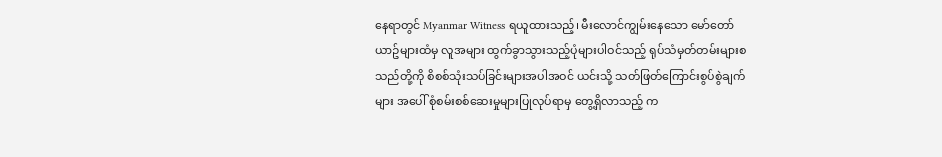နေရာတွင် Myanmar Witness ရယူထားသည့်၊ မီးလောင်ကျွမ်းနေသော မော်တော်ယာဥ်များထံမှ လူအများ ထွက်ခွာသွားသည့်ပုံများပါဝင်သည့် ရုပ်သံမှတ်တမ်းများစသည်တို့ကို စိစစ်သုံးသပ်ခြင်းများအပါအဝင် ယင်းသို့ သတ်ဖြတ်ကြောင်းစွပ်စွဲချက်များ အပေါ် စုံစမ်းစစ်ဆေးမှုများပြုလုပ်ရာမှ တွေ့ရှိလာသည့် က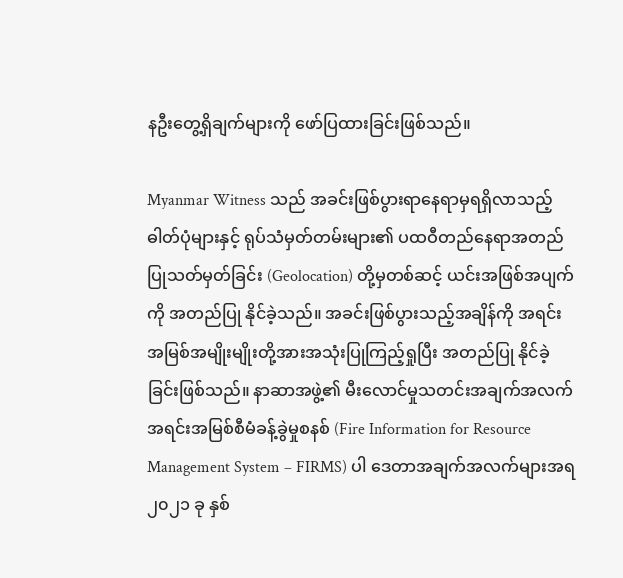နဦးတွေ့ရှိချက်များကို ဖော်ပြထားခြင်းဖြစ်သည်။

Myanmar Witness သည် အခင်းဖြစ်ပွားရာနေရာမှရရှိလာသည့် ဓါတ်ပုံများနှင့် ရုပ်သံမှတ်တမ်းများ၏ ပထဝီတည်နေရာအတည်ပြုသတ်မှတ်ခြင်း (Geolocation) တို့မှတစ်ဆင့် ယင်းအဖြစ်အပျက်ကို အတည်ပြု နိုင်ခဲ့သည်။ အခင်းဖြစ်ပွားသည့်အချိန်ကို အရင်းအမြစ်အမျိုးမျိုးတို့အားအသုံးပြုကြည့်ရှုပြီး အတည်ပြု နိုင်ခဲ့ခြင်းဖြစ်သည်။ နာဆာအဖွဲ့၏ မီးလောင်မှုသတင်းအချက်အလက် အရင်းအမြစ်စီမံခန့်ခွဲမှုစနစ် (Fire Information for Resource Management System – FIRMS) ပါ ဒေတာအချက်အလက်များအရ ၂၀၂၁ ခု နှစ်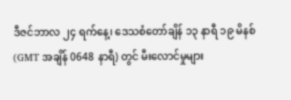ဒီဇင်ဘာလ ၂၄ ရက်နေ့၊ ဒေသစံတော်ချိန် ၁၃ နာရီ ၁၉ မိနစ် (GMT အချိန် 0648 နာရီ) တွင် မီးလောင်မှုများ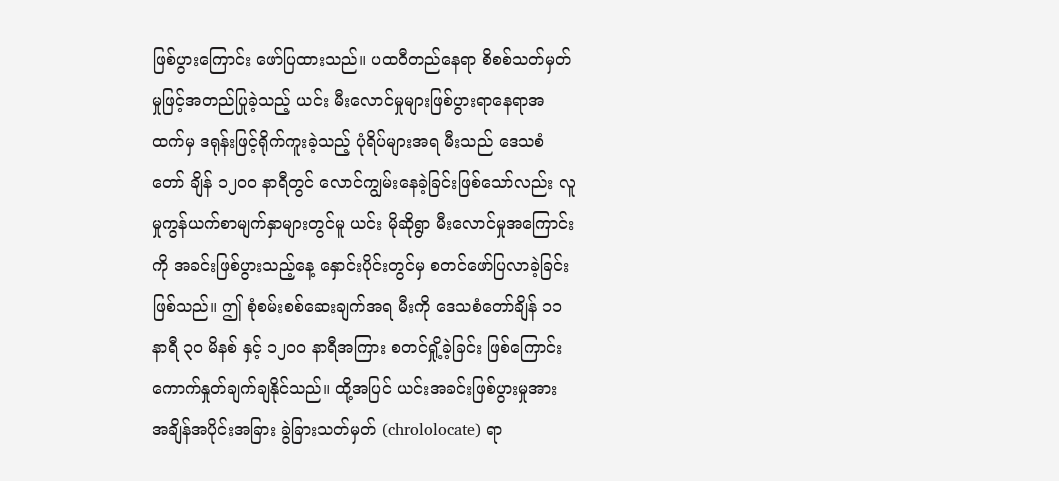ဖြစ်ပွားကြောင်း ဖော်ပြထားသည်။ ပထဝီတည်နေရာ စိစစ်သတ်မှတ်မှုဖြင့်အတည်ပြုခဲ့သည့် ယင်း မီးလောင်မှုများဖြစ်ပွားရာနေရာအထက်မှ ဒရုန်းဖြင့်ရိုက်ကူးခဲ့သည့် ပုံရိပ်များအရ မီးသည် ဒေသစံတော် ချိန် ၁၂၀၀ နာရီတွင် လောင်ကျွမ်းနေခဲ့ခြင်းဖြစ်သော်လည်း လူမှုကွန်ယက်စာမျက်နှာများတွင်မူ ယင်း မိုဆိုရွာ မီးလောင်မှုအကြောင်းကို အခင်းဖြစ်ပွားသည့်နေ့ နှောင်းပိုင်းတွင်မှ စတင်ဖော်ပြလာခဲ့ခြင်း ဖြစ်သည်။ ဤ စုံစမ်းစစ်ဆေးချက်အရ မီးကို ဒေသစံတော်ချိန် ၁၁ နာရီ ၃၀ မိနစ် နှင့် ၁၂၀၀ နာရီအကြား စတင်ရှို့ခဲ့ခြင်း ဖြစ်ကြောင်း ကောက်နှုတ်ချက်ချနိုင်သည်။ ထို့အပြင် ယင်းအခင်းဖြစ်ပွားမှုအား အချိန်အပိုင်းအခြား ခွဲခြားသတ်မှတ် (chrololocate) ရာ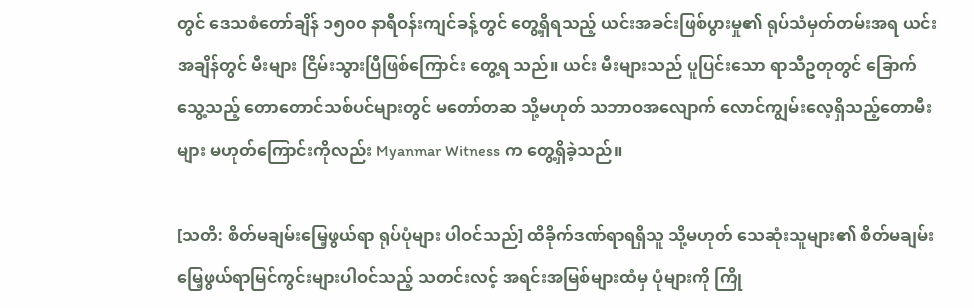တွင် ဒေသစံတော်ချိန် ၁၅၀၀ နာရီဝန်းကျင်ခန့်တွင် တွေ့ရှိရသည့် ယင်းအခင်းဖြစ်ပွားမှု၏ ရုပ်သံမှတ်တမ်းအရ ယင်းအချိန်တွင် မီးများ ငြိမ်းသွားပြီဖြစ်ကြောင်း တွေ့ရ သည်။ ယင်း မီးများသည် ပူပြင်းသော ရာသီဥတုတွင် ခြောက်သွေ့သည့် တောတောင်သစ်ပင်များတွင် မတော်တဆ သို့မဟုတ် သဘာဝအလျောက် လောင်ကျွမ်းလေ့ရှိသည့်တောမီးများ မဟုတ်ကြောင်းကိုလည်း Myanmar Witness က တွေ့ရှိခဲ့သည်။

[သတိ: စိတ်မချမ်းမြေ့ဖွယ်ရာ ရုပ်ပုံများ ပါဝင်သည်] ထိခိုက်ဒဏ်ရာရရှိသူ သို့မဟုတ် သေဆုံးသူများ၏ စိတ်မချမ်းမြေ့ဖွယ်ရာမြင်ကွင်းများပါဝင်သည့် သတင်းလင့် အရင်းအမြစ်များထံမှ ပုံများကို ကြို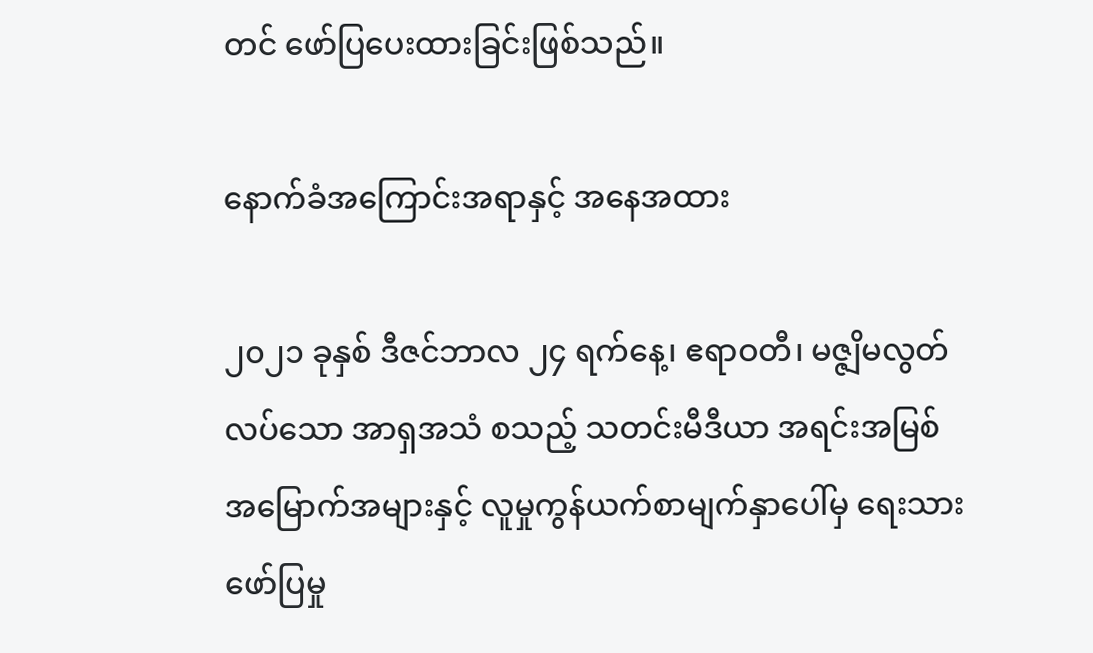တင် ဖော်ပြပေးထားခြင်းဖြစ်သည်။

နောက်ခံအကြောင်းအရာနှင့် အနေအထား

၂၀၂၁ ခုနှစ် ဒီဇင်ဘာလ ၂၄ ရက်နေ့၊ ဧရာဝတီ၊ မဇ္ဇျိမလွတ်လပ်သော အာရှအသံ စသည့် သတင်းမီဒီယာ အရင်းအမြစ် အမြောက်အများနှင့် လူမှုကွန်ယက်စာမျက်နှာပေါ်မှ ရေးသားဖော်ပြမှု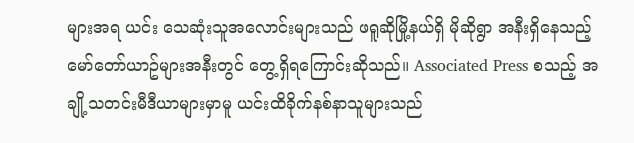များအရ ယင်း သေဆုံးသူအလောင်းများသည် ဖရူဆိုမြို့နယ်ရှိ မိုဆိုရွာ အနီးရှိနေသည့် မော်တော်ယာဥ်များအနီးတွင် တွေ့ရှိရကြောင်းဆိုသည်။ Associated Press စသည့် အချို့သတင်းမီဒီယာများမှာမူ ယင်းထိခိုက်နစ်နာသူများသည်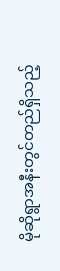မိုဆိုရွာအနီးတွင်တည်ရှိသည့်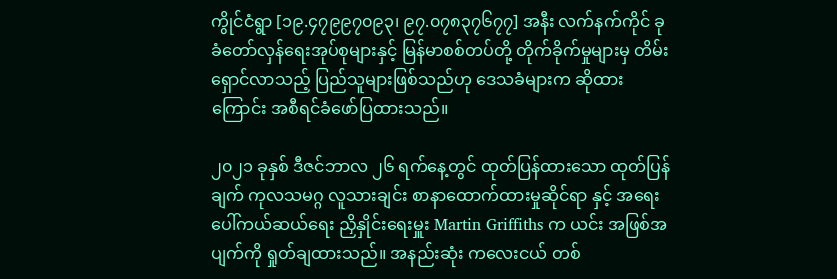ကွိုင်ငံရွာ [၁၉.၄၇၉၉၇၀၉၃၊ ၉၇.၀၇၈၃၇၆၇၇] အနီး လက်နက်ကိုင် ခုခံတော်လှန်ရေးအုပ်စုများနှင့် မြန်မာစစ်တပ်တို့ တိုက်ခိုက်မှုများမှ တိမ်းရှောင်လာသည့် ပြည်သူများဖြစ်သည်ဟု ဒေသခံများက ဆိုထားကြောင်း အစီရင်ခံဖော်ပြထားသည်။

၂၀၂၁ ခုနှစ် ဒီဇင်ဘာလ ၂၆ ရက်နေ့တွင် ထုတ်ပြန်ထားသော ထုတ်ပြန်ချက် ကုလသမဂ္ဂ လူသားချင်း စာနာထောက်ထားမှုဆိုင်ရာ နှင့် အရေးပေါ်ကယ်ဆယ်ရေး ညှိနှိုင်းရေးမှူး Martin Griffiths က ယင်း အဖြစ်အပျက်ကို ရှုတ်ချထားသည်။ အနည်းဆုံး ကလေးငယ် တစ်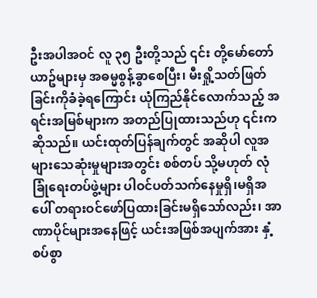ဦးအပါအဝင် လူ ၃၅ ဦးတို့သည် ၎င်း တို့မော်တော်ယာဥ်များမှ အဓမ္မစွန့်ခွာစေပြီး၊ မီးရှို့သတ်ဖြတ်ခြင်းကိုခံခဲ့ရကြောင်း ယုံကြည်နိုင်လောက်သည့် အရင်းအမြစ်များက အတည်ပြုထားသည်ဟု ၎င်းကဆိုသည်။ ယင်းထုတ်ပြန်ချက်တွင် အဆိုပါ လူအများသေဆုံးမှုများအတွင်း စစ်တပ် သို့မဟုတ် လုံခြုံရေးတပ်ဖွဲ့များ ပါဝင်ပတ်သက်နေမှုရှိ၊မရှိအပေါ် တရားဝင်ဖော်ပြထားခြင်းမရှိသော်လည်း၊ အာဏာပိုင်များအနေဖြင့် ယင်းအဖြစ်အပျက်အား နှံ့စပ်စွာ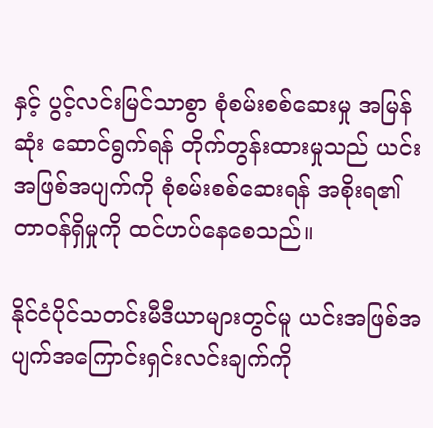နှင့် ပွင့်လင်းမြင်သာစွာ စုံစမ်းစစ်ဆေးမှု အမြန်ဆုံး ဆောင်ရွက်ရန် တိုက်တွန်းထားမှုသည် ယင်းအဖြစ်အပျက်ကို စုံစမ်းစစ်ဆေးရန် အစိုးရ၏ တာဝန်ရှိမှုကို ထင်ဟပ်နေစေသည်။

နိုင်ငံပိုင်သတင်းမီဒီယာများတွင်မူ ယင်းအဖြစ်အပျက်အကြောင်းရှင်းလင်းချက်ကို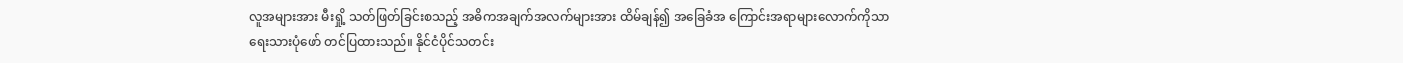လူအများအား မီးရှို့ သတ်ဖြတ်ခြင်းစသည့် အဓိကအချက်အလက်များအား ထိမ်ချန်၍ အခြေခံအ ကြောင်းအရာများလောက်ကိုသာ ရေးသားပုံဖော် တင်ပြထားသည်။ နိုင်ငံပိုင်သတင်း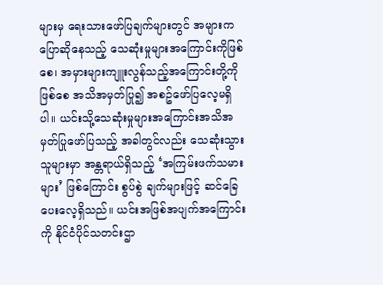များမှ ရေးသားဖော်ပြချက်များတွင် အများကပြောဆိုနေသည့် သေဆုံးမှုများအကြောင်းကိုဖြစ်စေ၊ အမှားများကျူးလွန်သည့်အကြောင်းတို့ကိုဖြစ်စေ အသိအမှတ်ပြု၍ အစဥ်ဖော်ပြလေ့မရှိပါ။ ယင်းသို့သေဆုံးမှုများအကြောင်းအသိအမှတ်ပြုဖော်ပြသည့် အခါတွင်လည်း သေဆုံးသွားသူများမှာ အန္တရာယ်ရှိသည့် ‘အကြမ်းဖက်သမားများ’ ဖြစ်ကြောင်း စွပ်စွဲ ချက်များဖြင့် ဆင်ခြေပေးလေ့ရှိသည်။ ယင်းအဖြစ်အပျက်အကြောင်းကို နိုင်ငံပိုင်သတင်းဌာ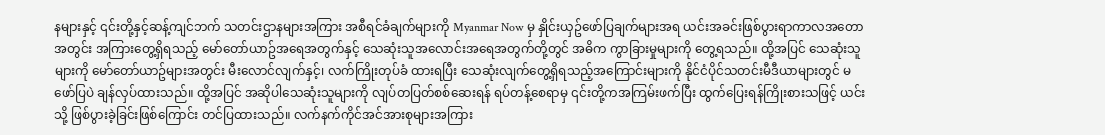နများနှင့် ၎င်းတို့နှင့်ဆန့်ကျင်ဘက် သတင်းဌာနများအကြား အစီရင်ခံချက်များကို Myanmar Now မှ နှိုင်းယှဥ်ဖော်ပြချက်များအရ ယင်းအခင်းဖြစ်ပွားရာကာလအတောအတွင်း အကြားတွေ့ရှိရသည့် မော်တော်ယာဥ်အရေအတွက်နှင့် သေဆုံးသူအလောင်းအရေအတွက်တို့တွင် အဓိက ကွာခြားမှုများကို တွေ့ရသည်။ ထို့အပြင် သေဆုံးသူများကို မော်တော်ယာဥ်များအတွင်း မီးလောင်လျက်နှင့်၊ လက်ကြိုးတုပ်ခံ ထားရပြီး သေဆုံးလျက်တွေ့ရှိရသည့်အကြောင်းများကို နိုင်ငံပိုင်သတင်းမီဒီယာများတွင် မဖော်ပြပဲ ချန်လှပ်ထားသည်။ ထို့အပြင် အဆိုပါသေဆုံးသူများကို လျပ်တပြတ်စစ်ဆေးရန် ရပ်တန့်စေရာမှ ၎င်းတို့ကအကြမ်းဖက်ပြီး ထွက်ပြေးရန်ကြိုးစားသဖြင့် ယင်းသို့ ဖြစ်ပွားခဲ့ခြင်းဖြစ်ကြောင်း တင်ပြထားသည်။ လက်နက်ကိုင်အင်အားစုများအကြား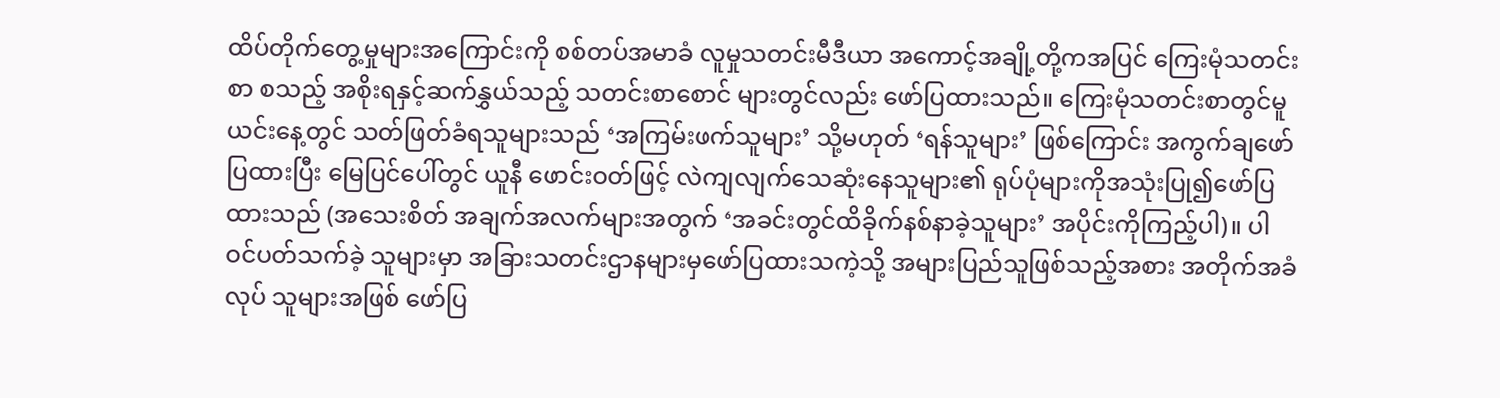ထိပ်တိုက်တွေ့မှုများအကြောင်းကို စစ်တပ်အမာခံ လူမှုသတင်းမီဒီယာ အကောင့်အချို့တို့ကအပြင် ကြေးမုံသတင်းစာ စသည့် အစိုးရနှင့်ဆက်နွှယ်သည့် သတင်းစာစောင် များတွင်လည်း ဖော်ပြထားသည်။ ကြေးမုံသတင်းစာတွင်မူ ယင်းနေ့တွင် သတ်ဖြတ်ခံရသူများသည် ‘အကြမ်းဖက်သူများ’ သို့မဟုတ် ‘ရန်သူများ’ ဖြစ်ကြောင်း အကွက်ချဖော်ပြထားပြီး မြေပြင်ပေါ်တွင် ယူနီ ဖောင်းဝတ်ဖြင့် လဲကျလျက်သေဆုံးနေသူများ၏ ရုပ်ပုံများကိုအသုံးပြု၍ဖော်ပြထားသည် (အသေးစိတ် အချက်အလက်များအတွက် ‘အခင်းတွင်ထိခိုက်နစ်နာခဲ့သူများ’ အပိုင်းကိုကြည့်ပါ)။ ပါဝင်ပတ်သက်ခဲ့ သူများမှာ အခြားသတင်းဌာနများမှဖော်ပြထားသကဲ့သို့ အများပြည်သူဖြစ်သည့်အစား အတိုက်အခံလုပ် သူများအဖြစ် ဖော်ပြ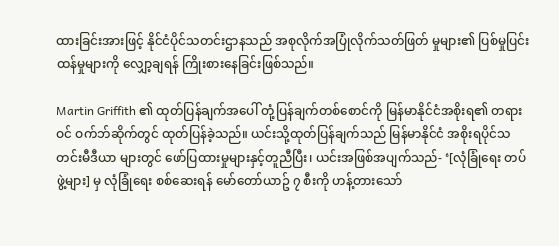ထားခြင်းအားဖြင့် နိုင်ငံပိုင်သတင်းဌာနသည် အစုလိုက်အပြုံလိုက်သတ်ဖြတ် မှုများ၏ ပြစ်မှုပြင်းထန်မှုများကို လျှော့ချရန် ကြိုးစားနေခြင်းဖြစ်သည်။

Martin Griffith ၏ ထုတ်ပြန်ချက်အပေါ် တုံ့ပြန်ချက်တစ်စောင်ကို မြန်မာနိုင်ငံအစိုးရ၏ တရားဝင် ဝက်ဘ်ဆိုက်တွင် ထုတ်ပြန်ခဲ့သည်။ ယင်းသို့ထုတ်ပြန်ချက်သည် မြန်မာနိုင်ငံ အစိုးရပိုင်သတင်းမီဒီယာ များတွင် ဖော်ပြထားမှုများနှင့်တူညီပြီး၊ ယင်းအဖြစ်အပျက်သည်- ‘[လုံခြုံရေး တပ်ဖွဲ့များ] မှ လုံခြုံရေး စစ်ဆေးရန် မော်တော်ယာဥ် ၇ စီးကို ဟန့်တားသော်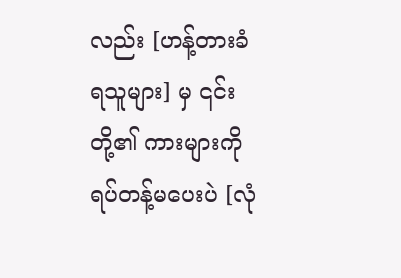လည်း [ဟန့်တားခံရသူများ] မှ ၎င်းတို့၏ ကားများကို ရပ်တန့်မပေးပဲ [လုံ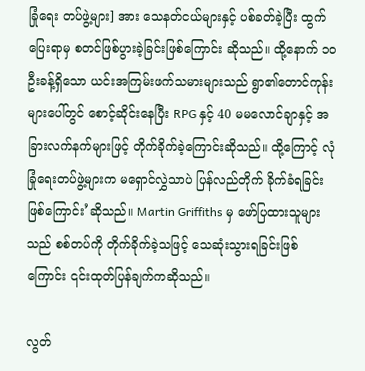ခြုံရေး တပ်ဖွဲ့များ] အား သေနတ်ငယ်များနှင့် ပစ်ခတ်ခဲ့ပြီး ထွက်ပြေးရာမှ စတင်ဖြစ်ပွားခဲ့ခြင်းဖြစ်ကြောင်း ဆိုသည်။ ထို့နောက် ၁၀ ဦးခန့်ရှိသော ယင်းအကြမ်းဖက်သမားများသည် ရွာ၏တောင်ကုန်းများပေါ်တွင် စောင့်ဆိုင်းနေပြီး RPG နှင့် 40 မမလောင်ချာနှင့် အခြားလက်နက်များဖြင့် တိုက်ခိုက်ခဲ့ကြောင်းဆိုသည်။ ထို့ကြောင့် လုံခြုံရေးတပ်ဖွဲ့များက မရှောင်လွှဲသာပဲ ပြန်လည်တိုက် ခိုက်ခံရခြင်းဖြစ်ကြောင်း’ဆိုသည်။ Martin Griffiths မှ ဖော်ပြထားသူများသည် စစ်တပ်ကို တိုက်ခိုက်ခဲ့သဖြင့် သေဆုံးသွားရခြင်းဖြစ်ကြောင်း ၎င်းထုတ်ပြန်ချက်ကဆိုသည်။

လွတ်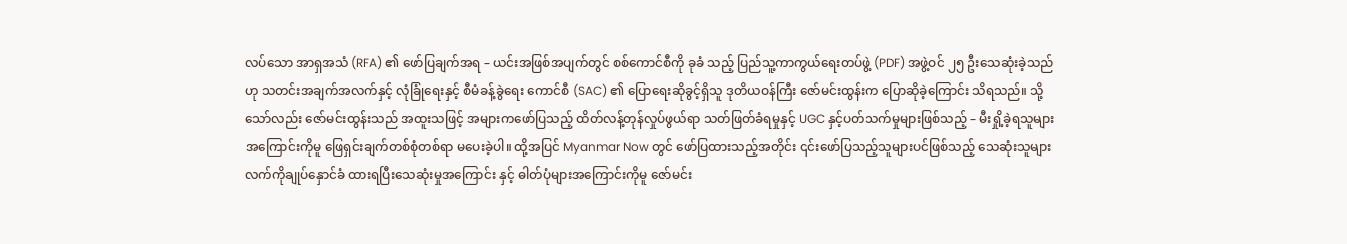လပ်သော အာရှအသံ (RFA) ၏ ဖော်ပြချက်အရ – ယင်းအဖြစ်အပျက်တွင် စစ်ကောင်စီကို ခုခံ သည့် ပြည်သူ့ကာကွယ်ရေးတပ်ဖွဲ့ (PDF) အဖွဲ့ဝင် ၂၅ ဦးသေဆုံးခဲ့သည်ဟု သတင်းအချက်အလက်နှင့် လုံခြုံရေးနှင့် စီမံခန့်ခွဲရေး ကောင်စီ (SAC) ၏ ပြောရေးဆိုခွင့်ရှိသူ ဒုတိယဝန်ကြီး ဇော်မင်းထွန်းက ပြောဆိုခဲ့ကြောင်း သိရသည်။ သို့သော်လည်း ဇော်မင်းထွန်းသည် အထူးသဖြင့် အများကဖော်ပြသည့် ထိတ်လန့်တုန်လှုပ်ဖွယ်ရာ သတ်ဖြတ်ခံရမှုနှင့် UGC နှင့်ပတ်သက်မှုများဖြစ်သည့် – မီးရှို့ခဲ့ရသူများ အကြောင်းကိုမူ ဖြေရှင်းချက်တစ်စုံတစ်ရာ မပေးခဲ့ပါ။ ထို့အပြင် Myanmar Now တွင် ဖော်ပြထားသည့်အတိုင်း ၎င်းဖော်ပြသည့်သူများပင်ဖြစ်သည့် သေဆုံးသူများ လက်ကိုချုပ်နှောင်ခံ ထားရပြီးသေဆုံးမှုအကြောင်း နှင့် ဓါတ်ပုံများအကြောင်းကိုမူ ဇော်မင်း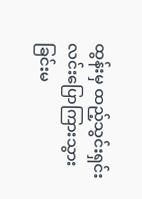ထွန်းမှ ထည့်သွင်းရှင်းလင်းပြောကြားသွားခြင်းမ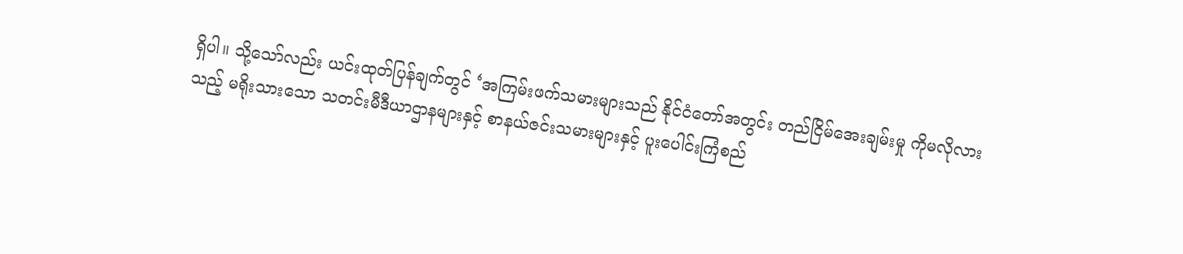ရှိပါ။ သို့သော်လည်း ယင်းထုတ်ပြန်ချက်တွင် ‘အကြမ်းဖက်သမားများသည် နိုင်ငံတော်အတွင်း တည်ငြိမ်အေးချမ်းမှု ကိုမလိုလားသည့် မရိုးသားသော သတင်းမီဒီယာဌာနများနှင့် စာနယ်ဇင်းသမားများနှင့် ပူးပေါင်းကြံစည်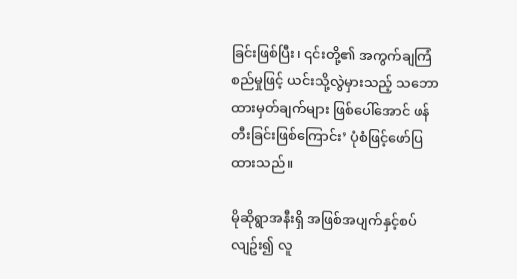ခြင်းဖြစ်ပြီး၊ ၎င်းတို့၏ အကွက်ချကြံစည်မှုဖြင့် ယင်းသို့လွဲမှားသည့် သဘောထားမှတ်ချက်များ ဖြစ်ပေါ်အောင် ဖန်တီးခြင်းဖြစ်ကြောင်း’ ပုံစံဖြင့်ဖော်ပြထားသည်။

မိုဆိုရွာအနီးရှိ အဖြစ်အပျက်နှင့်စပ်လျဥ်း၍ လူ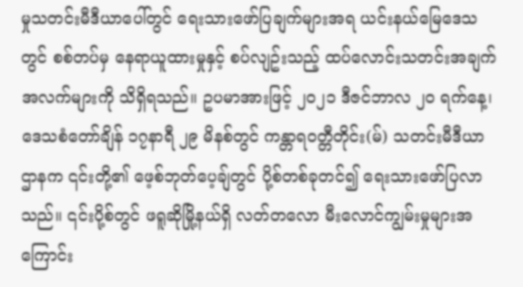မှုသတင်းမီဒီယာပေါ်တွင် ရေးသားဖော်ပြချက်များအရ ယင်းနယ်မြေဒေသတွင် စစ်တပ်မှ နေရာယူထားမှုနှင့် စပ်လျဥ်းသည့် ထပ်လောင်းသတင်းအချက် အလက်များကို သိရှိရသည်။ ဥပမာအားဖြင့် ၂၀၂၁ ဒီဇင်ဘာလ ၂၀ ရက်နေ့၊ ဒေသစံတော်ချိန် ၁၇နာရီ ၂၉ မိနစ်တွင် ကန္တာရဝတ္တီတိုင်း(မ်) သတင်းမီဒီယာဌာနက ၎င်းတို့၏ ဖေ့စ်ဘုတ်ပေ့ချ်တွင် ပို့စ်တစ်ခုတင်၍ ရေးသားဖော်ပြလာသည်။ ၎င်းပို့စ်တွင် ဖရူဆိုမြို့နယ်ရှိ လတ်တလော မီးလောင်ကျွမ်းမှုများအကြောင်း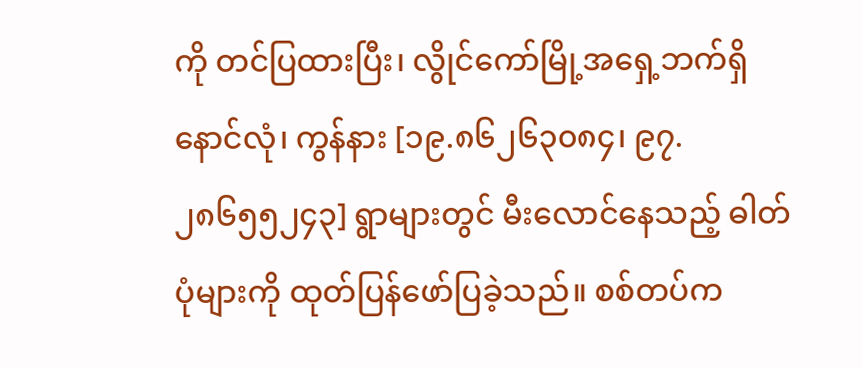ကို တင်ပြထားပြီး၊ လွိုင်ကော်မြို့အရှေ့ဘက်ရှိ နောင်လုံ၊ ကွန်နား [၁၉.၈၆၂၆၃၀၈၄၊ ၉၇.၂၈၆၅၅၂၄၃] ရွာများတွင် မီးလောင်နေသည့် ဓါတ်ပုံများကို ထုတ်ပြန်ဖော်ပြခဲ့သည်။ စစ်တပ်က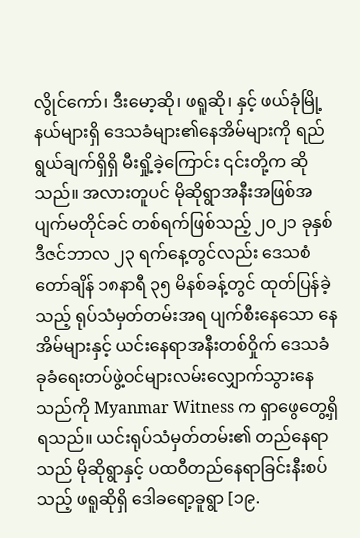လွိုင်ကော်၊ ဒီးမော့ဆို၊ ဖရူဆို၊ နှင့် ဖယ်ခုံမြို့နယ်များရှိ ဒေသခံများ၏နေအိမ်များကို ရည်ရွယ်ချက်ရှိရှိ မီးရှို့ခဲ့ကြောင်း ၎င်းတို့က ဆိုသည်။ အလားတူပင် မိုဆိုရွာအနီးအဖြစ်အပျက်မတိုင်ခင် တစ်ရက်ဖြစ်သည့် ၂၀၂၁ ခုနှစ် ဒီဇင်ဘာလ ၂၃ ရက်နေ့တွင်လည်း ဒေသစံတော်ချိန် ၁၈နာရီ ၃၅ မိနစ်ခန့်တွင် ထုတ်ပြန်ခဲ့သည့် ရုပ်သံမှတ်တမ်းအရ ပျက်စီးနေသော နေအိမ်များနှင့် ယင်းနေရာအနီးတစ်ဝှိုက် ဒေသခံခုခံရေးတပ်ဖွဲ့ဝင်များလမ်းလျှောက်သွားနေ သည်ကို Myanmar Witness က ရှာဖွေတွေ့ရှိရသည်။ ယင်းရုပ်သံမှတ်တမ်း၏ တည်နေရာသည် မိုဆိုရွာနှင့် ပထဝီတည်နေရာခြင်းနီးစပ်သည့် ဖရူဆိုရှိ ဒေါခရော့ခူရွာ [၁၉.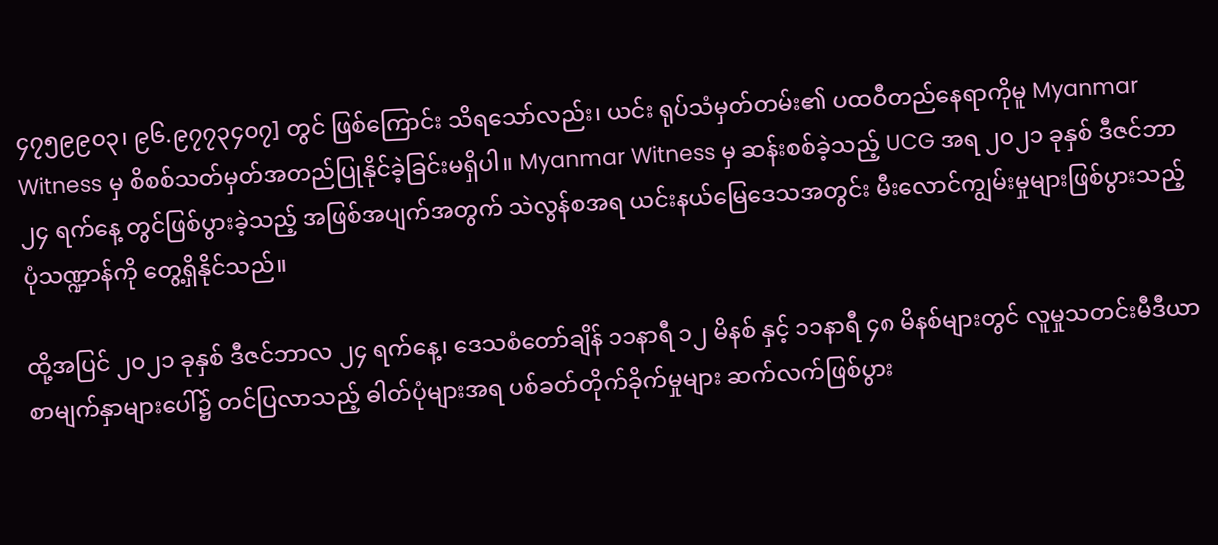၄၇၅၉၉၀၃၊ ၉၆.၉၇၇၃၄၀၇] တွင် ဖြစ်ကြောင်း သိရသော်လည်း၊ ယင်း ရုပ်သံမှတ်တမ်း၏ ပထဝီတည်နေရာကိုမူ Myanmar Witness မှ စိစစ်သတ်မှတ်အတည်ပြုနိုင်ခဲ့ခြင်းမရှိပါ။ Myanmar Witness မှ ဆန်းစစ်ခဲ့သည့် UCG အရ ၂၀၂၁ ခုနှစ် ဒီဇင်ဘာ ၂၄ ရက်နေ့ တွင်ဖြစ်ပွားခဲ့သည့် အဖြစ်အပျက်အတွက် သဲလွန်စအရ ယင်းနယ်မြေဒေသအတွင်း မီးလောင်ကျွမ်းမှုများဖြစ်ပွားသည့်ပုံသဏ္ဍာန်ကို တွေ့ရှိနိုင်သည်။

ထို့အပြင် ၂၀၂၁ ခုနှစ် ဒီဇင်ဘာလ ၂၄ ရက်နေ့၊ ဒေသစံတော်ချိန် ၁၁နာရီ ၁၂ မိနစ် နှင့် ၁၁နာရီ ၄၈ မိနစ်များတွင် လူမှုသတင်းမီဒီယာစာမျက်နှာများပေါ်၌ တင်ပြလာသည့် ဓါတ်ပုံများအရ ပစ်ခတ်တိုက်ခိုက်မှုများ ဆက်လက်ဖြစ်ပွား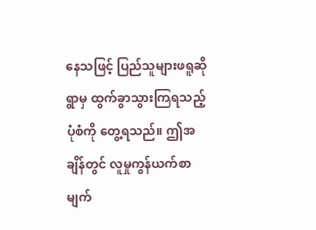နေသဖြင့် ပြည်သူများဖရူဆိုရွာမှ ထွက်ခွာသွားကြရသည့်ပုံစံကို တွေ့ရသည်။ ဤအချိန်တွင် လူမှုကွန်ယက်စာမျက်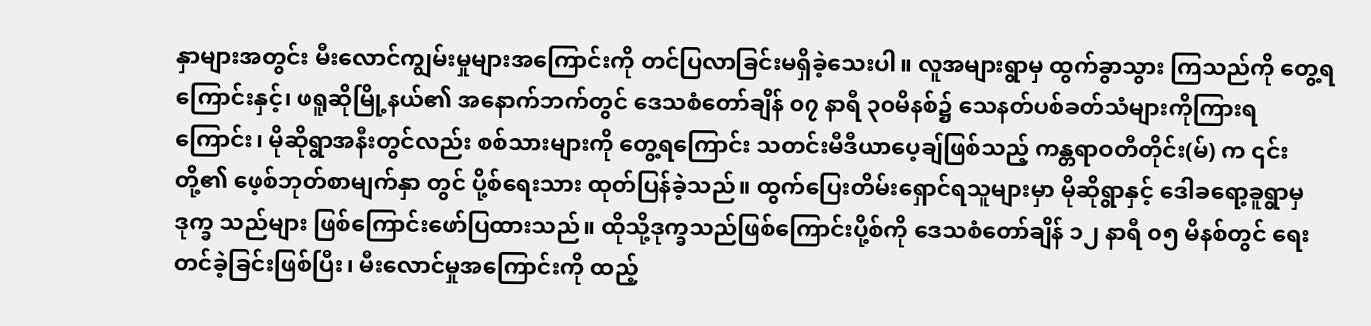နှာများအတွင်း မီးလောင်ကျွမ်းမှုများအကြောင်းကို တင်ပြလာခြင်းမရှိခဲ့သေးပါ။ လူအများရွာမှ ထွက်ခွာသွား ကြသည်ကို တွေ့ရကြောင်းနှင့်၊ ဖရူဆိုမြို့နယ်၏ အနောက်ဘက်တွင် ဒေသစံတော်ချိန် ၀၇ နာရီ ၃၀မိနစ်၌ သေနတ်ပစ်ခတ်သံများကိုကြားရကြောင်း၊ မိုဆိုရွာအနီးတွင်လည်း စစ်သားများကို တွေ့ရကြောင်း သတင်းမီဒီယာပေ့ချ်ဖြစ်သည့် ကန္တရာဝတီတိုင်း(မ်) က ၎င်းတို့၏ ဖေ့စ်ဘုတ်စာမျက်နှာ တွင် ပို့စ်ရေးသား ထုတ်ပြန်ခဲ့သည်။ ထွက်ပြေးတိမ်းရှောင်ရသူများမှာ မိုဆိုရွာနှင့် ဒေါခရော့ခူရွာမှ ဒုက္ခ သည်များ ဖြစ်ကြောင်းဖော်ပြထားသည်။ ထိုသို့ဒုက္ခသည်ဖြစ်ကြောင်းပို့စ်ကို ဒေသစံတော်ချိန် ၁၂ နာရီ ၀၅ မိနစ်တွင် ရေးတင်ခဲ့ခြင်းဖြစ်ပြီး၊ မီးလောင်မှုအကြောင်းကို ထည့်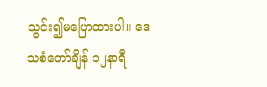သွင်း၍မပြောထားပါ။ ဒေသစံတော်ချိန် ၁၂နာရီ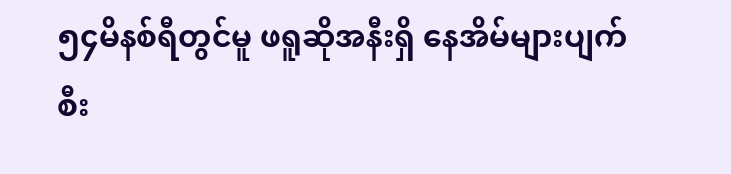၅၄မိနစ်ရီတွင်မူ ဖရူဆိုအနီးရှိ နေအိမ်များပျက်စီး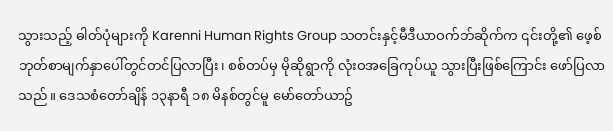သွားသည့် ဓါတ်ပုံများကို Karenni Human Rights Group သတင်းနှင့်မီဒီယာဝက်ဘ်ဆိုက်က ၎င်းတို့၏ ဖေ့စ်ဘုတ်စာမျက်နှာပေါ်တွင်တင်ပြလာပြီး၊ စစ်တပ်မှ မိုဆိုရွာကို လုံးဝအခြေကုပ်ယူ သွားပြီးဖြစ်ကြောင်း ဖော်ပြလာသည်။ ဒေသစံတော်ချိန် ၁၃နာရီ ၁၈ မိနစ်တွင်မူ မော်တော်ယာဥ်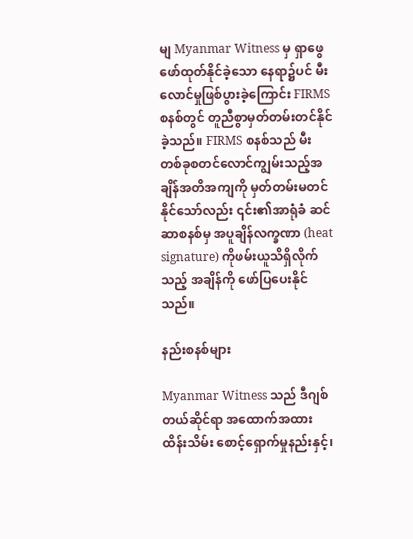မျ Myanmar Witness မှ ရှာဖွေ ဖော်ထုတ်နိုင်ခဲ့သော နေရာ၌ပင် မီးလောင်မှုဖြစ်ပွားခဲ့ကြောင်း FIRMS စနစ်တွင် တူညီစွာမှတ်တမ်းတင်နိုင်ခဲ့သည်။ FIRMS စနစ်သည် မီးတစ်ခုစတင်လောင်ကျွမ်းသည့်အချိန်အတိအကျကို မှတ်တမ်းမတင်နိုင်သော်လည်း ၎င်း၏အာရုံခံ ဆင်ဆာစနစ်မှ အပူချိန်လက္ခဏာ (heat signature) ကိုဖမ်းယူသိရှိလိုက်သည့် အချိန်ကို ဖော်ပြပေးနိုင်သည်။

နည်းစနစ်များ

Myanmar Witness သည် ဒီဂျစ်တယ်ဆိုင်ရာ အထောက်အထားထိန်းသိမ်း စောင့်ရှောက်မှုနည်းနှင့်၊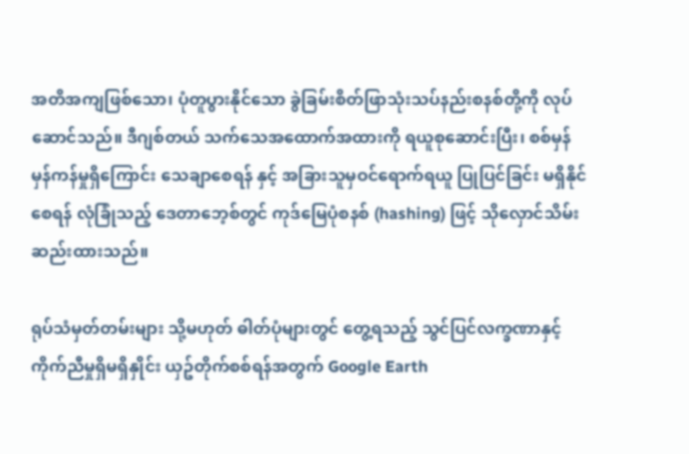အတိအကျဖြစ်သော၊ ပုံတူပွားနိုင်သော ခွဲခြမ်းစိတ်ဖြာသုံးသပ်နည်းစနစ်တို့ကို လုပ်ဆောင်သည်။ ဒီဂျစ်တယ် သက်သေအထောက်အထားကို ရယူစုဆောင်းပြီး၊ စစ်မှန်မှန်ကန်မှုရှိကြောင်း သေချာစေရန် နှင့် အခြားသူမှဝင်ရောက်ရယူ ပြုပြင်ခြင်း မရှိနိုင်စေရန် လုံခြုံသည့် ဒေတာဘေ့စ်တွင် ကုဒ်မြေပုံစနစ် (hashing) ဖြင့် သိုလှောင်သိမ်းဆည်းထားသည်။

ရုပ်သံမှတ်တမ်းများ သို့မဟုတ် ဓါတ်ပုံများတွင် တွေ့ရသည့် သွင်ပြင်လက္ခဏာနှင့် ကိုက်ညီမှုရှိမရှိနှိုင်း ယှဥ်တိုက်စစ်ရန်အတွက် Google Earth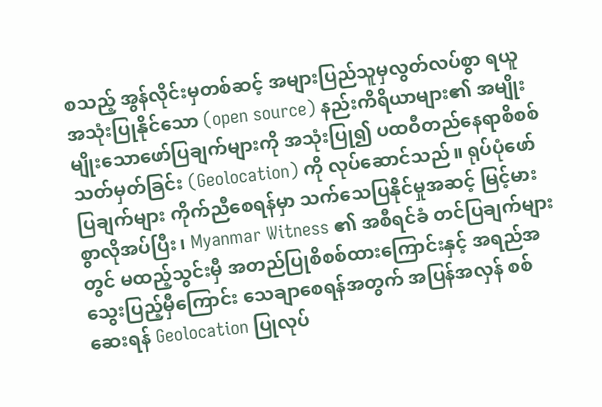စသည့် အွန်လိုင်းမှတစ်ဆင့် အများပြည်သူမှလွတ်လပ်စွာ ရယူ အသုံးပြုနိုင်သော (open source) နည်းကိရိယာများ၏ အမျိုးမျိုးသောဖော်ပြချက်များကို အသုံးပြု၍ ပထဝီတည်နေရာစိစစ်သတ်မှတ်ခြင်း (Geolocation) ကို လုပ်ဆောင်သည်။ ရုပ်ပုံဖော်ပြချက်များ ကိုက်ညီစေရန်မှာ သက်သေပြနိုင်မှုအဆင့် မြင့်မားစွာလိုအပ်ပြီး၊ Myanmar Witness ၏ အစီရင်ခံ တင်ပြချက်များတွင် မထည့်သွင်းမှီ အတည်ပြုစိစစ်ထားကြောင်းနှင့် အရည်အသွေးပြည့်မှီကြောင်း သေချာစေရန်အတွက် အပြန်အလှန် စစ်ဆေးရန် Geolocation ပြုလုပ်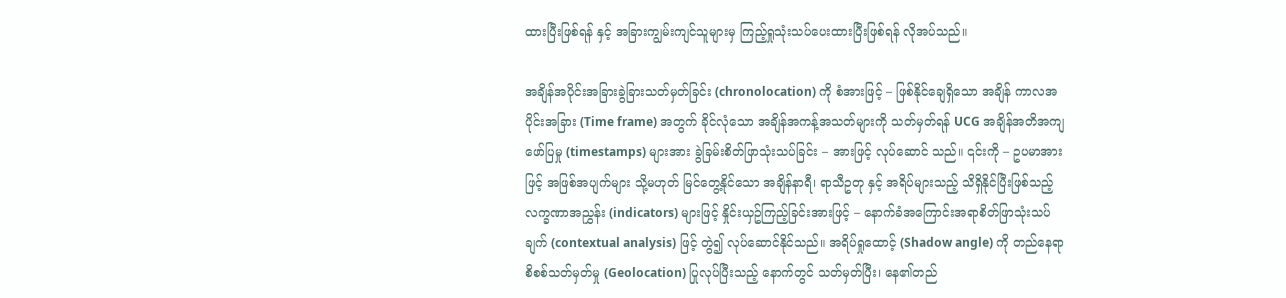ထားပြီးဖြစ်ရန် နှင့် အခြားကျွမ်းကျင်သူများမှ ကြည့်ရှုသုံးသပ်ပေးထားပြီးဖြစ်ရန် လိုအပ်သည်။

အချိန်အပိုင်းအခြားခွဲခြားသတ်မှတ်ခြင်း (chronolocation) ကို စံအားဖြင့် – ဖြစ်နိုင်ချေရှိသော အချိန် ကာလအပိုင်းအခြား (Time frame) အတွက် ခိုင်လုံသော အချိန်အကန့်အသတ်များကို သတ်မှတ်ရန် UCG အချိန်အတိအကျဖော်ပြမှု (timestamps) များအား ခွဲခြမ်းစိတ်ဖြာသုံးသပ်ခြင်း – အားဖြင့် လုပ်ဆောင် သည်။ ၎င်းကို – ဥပမာအားဖြင့် အဖြစ်အပျက်များ သို့မဟုတ် မြင်တွေ့နိုင်သော အချိန်နာရီ၊ ရာသီဥတု နှင့် အရိပ်များသည့် သိရှိနိုင်ပြီးဖြစ်သည့် လက္ခဏာအညွှန်း (indicators) များဖြင့် နှိုင်းယှဥ်ကြည့်ခြင်းအားဖြင့် – နောက်ခံအကြောင်းအရာစိတ်ဖြာသုံးသပ်ချက် (contextual analysis) ဖြင့် တွဲ၍ လုပ်ဆောင်နိုင်သည်။ အရိပ်ရှုထောင့် (Shadow angle) ကို တည်နေရာစိစစ်သတ်မှတ်မှု (Geolocation) ပြုလုပ်ပြီးသည့် နောက်တွင် သတ်မှတ်ပြီး၊ နေ၏တည်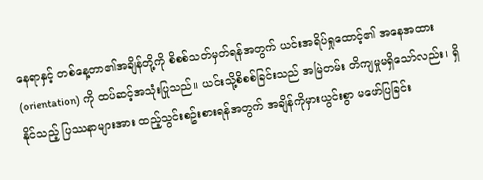နေရာနှင့် တစ်နေ့တာ၏အချိန်တို့ကို စိစစ်သတ်မှတ်ရန်အတွက် ယင်းအရိပ်ရှုထောင့်၏ အနေအထား (orientation) ကို ထပ်ဆင့်အသုံးပြုသည်။ ယင်းသို့စိစစ်ခြင်းသည် အမြဲတမ်း တိကျမှုမရှိသော်လည်း၊ ရှိနိုင်သည့် ပြဿနာများအား ထည့်သွင်းစဥ်းစားရန်အတွက် အချိန်ကိုမှားယွင်းစွာ မဖော်ပြခြင်း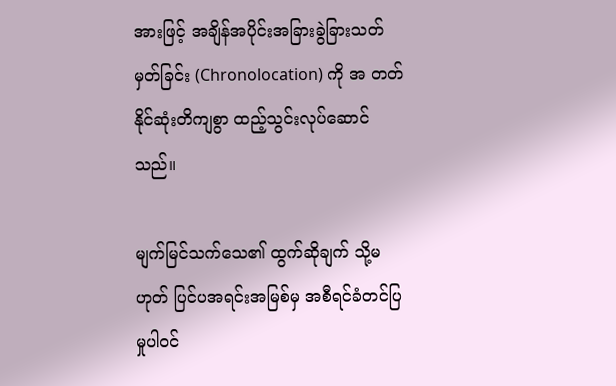အားဖြင့် အချိန်အပိုင်းအခြားခွဲခြားသတ်မှတ်ခြင်း (Chronolocation) ကို အ တတ်နိုင်ဆုံးတိကျစွာ ထည့်သွင်းလုပ်ဆောင်သည်။

မျက်မြင်သက်သေ၏ ထွက်ဆိုချက် သို့မဟုတ် ပြင်ပအရင်းအမြစ်မှ အစီရင်ခံတင်ပြမှုပါဝင်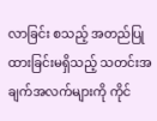လာခြင်း စသည့် အတည်ပြုထားခြင်းမရှိသည့် သတင်းအချက်အလက်များကို ကိုင်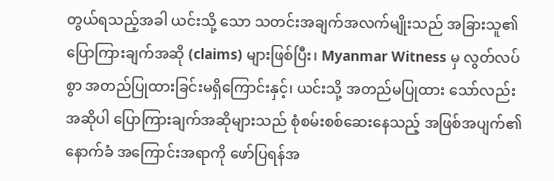တွယ်ရသည့်အခါ ယင်းသို့ သော သတင်းအချက်အလက်မျိုးသည် အခြားသူ၏ပြောကြားချက်အဆို (claims) များဖြစ်ပြီး၊ Myanmar Witness မှ လွတ်လပ်စွာ အတည်ပြုထားခြင်းမရှိကြောင်းနှင့်၊ ယင်းသို့ အတည်မပြုထား သော်လည်း အဆိုပါ ပြောကြားချက်အဆိုများသည် စုံစမ်းစစ်ဆေးနေသည့် အဖြစ်အပျက်၏ နောက်ခံ အကြောင်းအရာကို ဖော်ပြရန်အ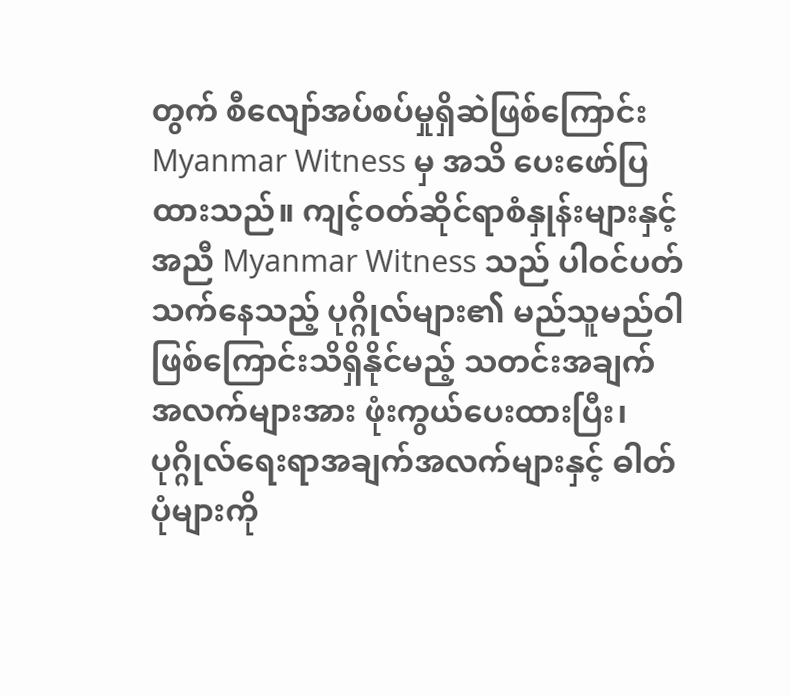တွက် စီလျော်အပ်စပ်မှုရှိဆဲဖြစ်ကြောင်း Myanmar Witness မှ အသိ ပေးဖော်ပြထားသည်။ ကျင့်ဝတ်ဆိုင်ရာစံနှုန်းများနှင့်အညီ Myanmar Witness သည် ပါဝင်ပတ်သက်နေသည့် ပုဂ္ဂိုလ်များ၏ မည်သူမည်ဝါဖြစ်ကြောင်းသိရှိနိုင်မည့် သတင်းအချက်အလက်များအား ဖုံးကွယ်ပေးထားပြီး၊ ပုဂ္ဂိုလ်ရေးရာအချက်အလက်များနှင့် ဓါတ်ပုံများကို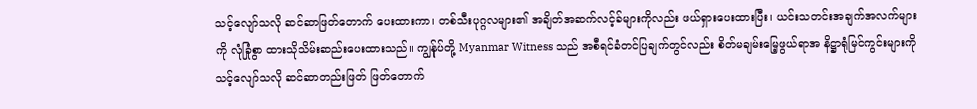သင့်လျော်သလို ဆင်ဆာဖြတ်တောက် ပေးထားကာ၊ တစ်သီးပုဂ္ဂလများ၏ အချိတ်အဆက်လင့်ခ်များကိုလည်း ဖယ်ရှားပေးထားပြီး၊ ယင်းသတင်းအချက်အလက်များကို လုံခြုံစွာ ထားသိုသိမ်းဆည်းပေးထားသည်။ ကျွန်ုပ်တို့ Myanmar Witness သည် အစီရင်ခံတင်ပြချက်တွင်လည်း စိတ်မချမ်းမြေ့ဖွယ်ရာအ နိဋ္ဌာရုံမြင်ကွင်းများကို သင့်လျော်သလို ဆင်ဆာတည်းဖြတ် ဖြတ်တောက်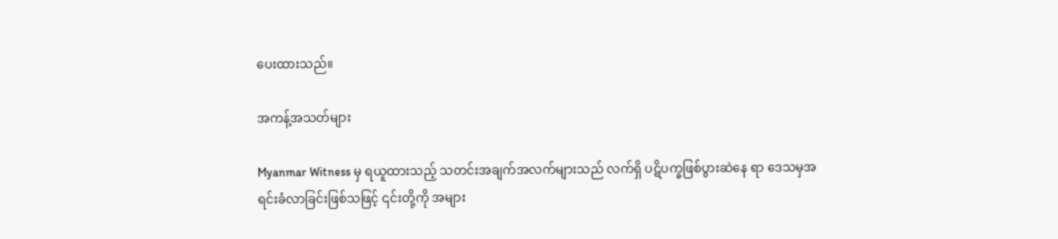ပေးထားသည်။

အကန့်အသတ်များ

Myanmar Witness မှ ရယူထားသည့် သတင်းအချက်အလက်များသည် လက်ရှိ ပဋိပက္ခဖြစ်ပွားဆဲနေ ရာ ဒေသမှအရင်းခံလာခြင်းဖြစ်သဖြင့် ၎င်းတို့ကို အများ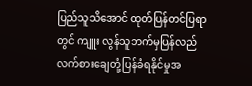ပြည်သူသိအောင် ထုတ်ပြန်တင်ပြရာတွင် ကျူး လွန်သူဘက်မှပြန်လည်လက်စားချေတုံ့ပြန်ခံရနိုင်မှုအ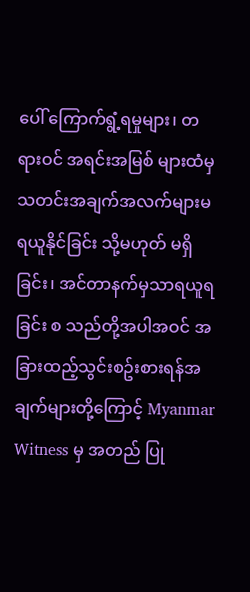ပေါ် ကြောက်ရွံ့ရမှုများ၊ တရားဝင် အရင်းအမြစ် များထံမှ သတင်းအချက်အလက်များမရယူနိုင်ခြင်း သို့မဟုတ် မရှိခြင်း၊ အင်တာနက်မှသာရယူရခြင်း စ သည်တို့အပါအဝင် အခြားထည့်သွင်းစဥ်းစားရန်အချက်များတို့ကြောင့် Myanmar Witness မှ အတည် ပြု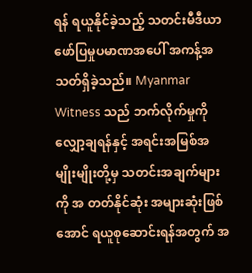ရန် ရယူနိုင်ခဲ့သည့် သတင်းမီဒီယာဖော်ပြမှုပမာဏအပေါ် အကန့်အသတ်ရှိခဲ့သည်။ Myanmar Witness သည် ဘက်လိုက်မှုကိုလျှော့ချရန်နှင့် အရင်းအမြစ်အမျိုးမျိုးတို့မှ သတင်းအချက်များကို အ တတ်နိုင်ဆုံး အများဆုံးဖြစ်အောင် ရယူစုဆောင်းရန်အတွက် အ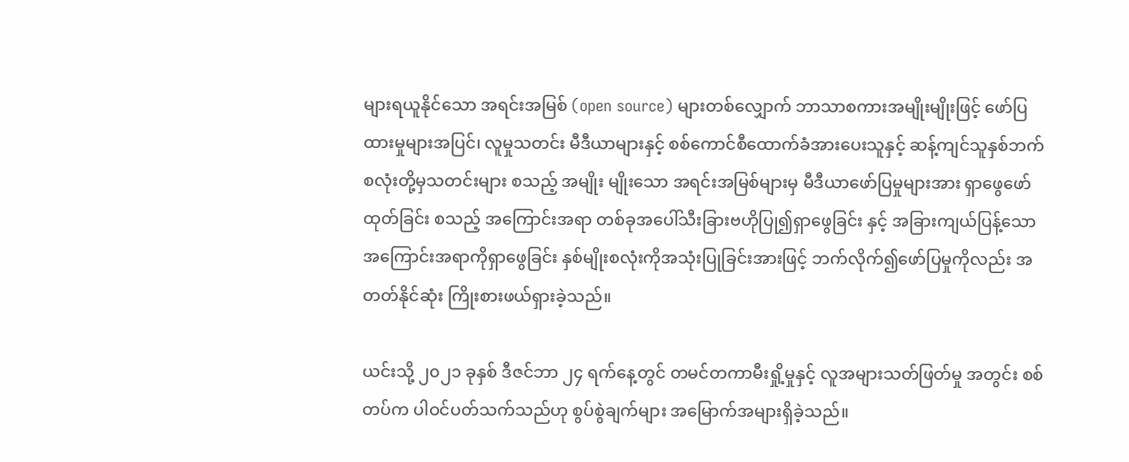များရယူနိုင်သော အရင်းအမြစ် (open source) များတစ်လျှောက် ဘာသာစကားအမျိုးမျိုးဖြင့် ဖော်ပြထားမှုများအပြင်၊ လူမှုသတင်း မီဒီယာများနှင့် စစ်ကောင်စီထောက်ခံအားပေးသူနှင့် ဆန့်ကျင်သူနှစ်ဘက်စလုံးတို့မှသတင်းများ စသည့် အမျိုး မျိုးသော အရင်းအမြစ်များမှ မီဒီယာဖော်ပြမှုများအား ရှာဖွေဖော်ထုတ်ခြင်း စသည့် အကြောင်းအရာ တစ်ခုအပေါ်သီးခြားဗဟိုပြု၍ရှာဖွေခြင်း နှင့် အခြားကျယ်ပြန့်သော အကြောင်းအရာကိုရှာဖွေခြင်း နှစ်မျိုးစလုံးကိုအသုံးပြုခြင်းအားဖြင့် ဘက်လိုက်၍ဖော်ပြမှုကိုလည်း အတတ်နိုင်ဆုံး ကြိုးစားဖယ်ရှားခဲ့သည်။

ယင်းသို့ ၂၀၂၁ ခုနှစ် ဒီဇင်ဘာ ၂၄ ရက်နေ့တွင် တမင်တကာမီးရှို့မှုနှင့် လူအများသတ်ဖြတ်မှု အတွင်း စစ်တပ်က ပါဝင်ပတ်သက်သည်ဟု စွပ်စွဲချက်များ အမြောက်အများရှိခဲ့သည်။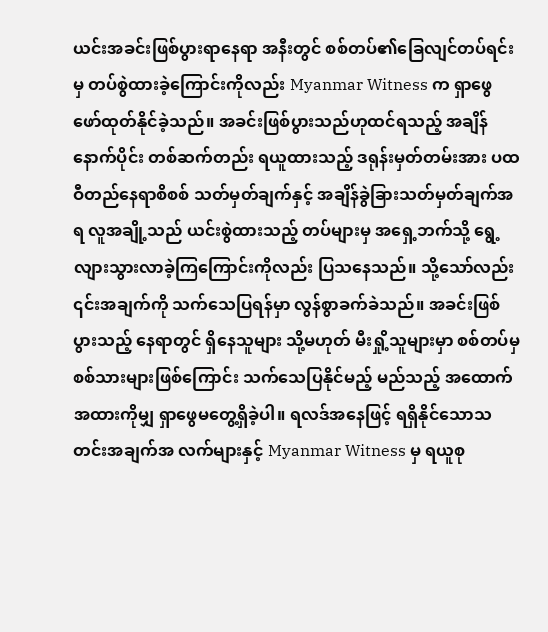ယင်းအခင်းဖြစ်ပွားရာနေရာ အနီးတွင် စစ်တပ်၏ခြေလျင်တပ်ရင်းမှ တပ်စွဲထားခဲ့ကြောင်းကိုလည်း Myanmar Witness က ရှာဖွေ ဖော်ထုတ်နိုင်ခဲ့သည်။ အခင်းဖြစ်ပွားသည်ဟုထင်ရသည့် အချိန်နောက်ပိုင်း တစ်ဆက်တည်း ရယူထားသည့် ဒရုန်းမှတ်တမ်းအား ပထဝီတည်နေရာစိစစ် သတ်မှတ်ချက်နှင့် အချိန်ခွဲခြားသတ်မှတ်ချက်အရ လူအချို့သည် ယင်းစွဲထားသည့် တပ်များမှ အရှေ့ဘက်သို့ ရွေ့လျားသွားလာခဲ့ကြကြောင်းကိုလည်း ပြသနေသည်။ သို့သော်လည်း ၎င်းအချက်ကို သက်သေပြရန်မှာ လွန်စွာခက်ခဲသည်။ အခင်းဖြစ်ပွားသည့် နေရာတွင် ရှိနေသူများ သို့မဟုတ် မီးရှို့သူများမှာ စစ်တပ်မှစစ်သားများဖြစ်ကြောင်း သက်သေပြနိုင်မည့် မည်သည့် အထောက်အထားကိုမျှ ရှာဖွေမတွေ့ရှိခဲ့ပါ။ ရလဒ်အနေဖြင့် ရရှိနိုင်သောသတင်းအချက်အ လက်များနှင့် Myanmar Witness မှ ရယူစု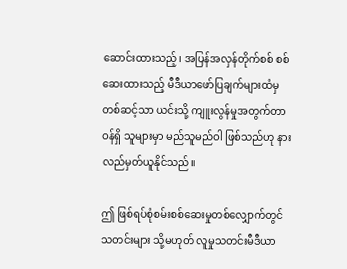ဆောင်းထားသည့်၊ အပြန်အလှန်တိုက်စစ် စစ်ဆေးထားသည့် မီဒီယာဖော်ပြချက်များထံမှ တစ်ဆင့်သာ ယင်းသို့ ကျူးလွန်မှုအတွက်တာဝန်ရှိ သူများမှာ မည်သူမည်ဝါ ဖြစ်သည်ဟု နားလည်မှတ်ယူနိုင်သည်။

ဤ ဖြစ်ရပ်စုံစမ်းစစ်ဆေးမှုတစ်လျှောက်တွင် သတင်းများ သို့မဟုတ် လူမှုသတင်းမီဒီယာ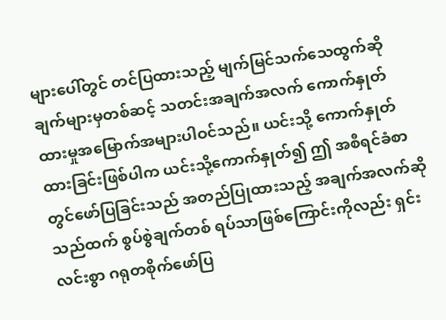များပေါ်တွင် တင်ပြထားသည့် မျက်မြင်သက်သေထွက်ဆိုချက်များမှတစ်ဆင့် သတင်းအချက်အလက် ကောက်နှုတ် ထားမှုအမြောက်အများပါဝင်သည်။ ယင်းသို့ ကောက်နှုတ်ထားခြင်းဖြစ်ပါက ယင်းသို့ကောက်နှုတ်၍ ဤ အစီရင်ခံစာတွင်ဖော်ပြခြင်းသည် အတည်ပြုထားသည့် အချက်အလက်ဆိုသည်ထက် စွပ်စွဲချက်တစ် ရပ်သာဖြစ်ကြောင်းကိုလည်း ရှင်းလင်းစွာ ဂရုတစိုက်ဖော်ပြ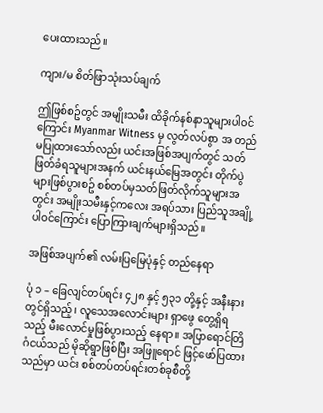ပေးထားသည်။

ကျား/မ စိတ်ဖြာသုံးသပ်ချက်

ဤဖြစ်စဥ်တွင် အမျိုးသမီး ထိခိုက်နစ်နာသူများပါဝင်ကြောင်း Myanmar Witness မှ လွတ်လပ်စွာ အ တည်မပြုထားသော်လည်း ယင်းအဖြစ်အပျက်တွင် သတ်ဖြတ်ခံရသူများအနက် ယင်းနယ်မြေအတွင်း တိုက်ပွဲများဖြစ်ပွားစဥ် စစ်တပ်မှသတ်ဖြတ်လိုက်သူများအတွင်း အမျိုးသမီးနှင့်ကလေး အရပ်သား ပြည်သူအချို့ပါဝင်ကြောင်း ပြောကြားချက်များရှိသည်။

အဖြစ်အပျက်၏ လမ်းပြမြေပုံနှင့် တည်နေရာ

ပုံ ၁ – ခြေလျင်တပ်ရင်း ၄၂၈ နှင့် ၅၃၁ တို့နှင့် အနီးနားတွင်ရှိသည့်၊ လူသေအလောင်းများ ရှာဖွေ တွေ့ရှိရသည့် မီးလောင်မှုဖြစ်ပွားသည့် နေရာ။ အပြာရောင်တြိဂံငယ်သည် မိုဆိုရွာဖြစ်ပြီး အဖြူရောင် ဖြင့်ဖော်ပြထားသည်မှာ ယင်း စစ်တပ်တပ်ရင်းတစ်ခုစီတို့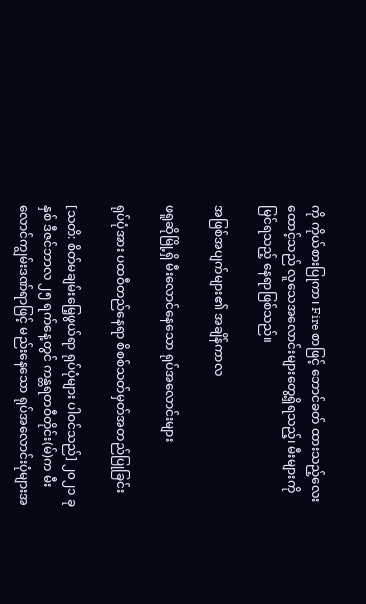ကို ကိုယ်စားပြုကာ၊ Fire စာဖြင့် ဘောင်ခတ် ထားသည့်လေးထောင့်သည် လူသေအလောင်းများတွေ့ရှိရသည့်၊ မီးများကိုမြင်ရသည့် နေရာဖြစ်သည်။

အဖြစ်အပျက်များ၏ အချိန်ကာလ

ဖရူဆိုမြို့ရှိ မီးလောင်နေသော ရုပ်အလောင်းများ

ရုပ်ပုံအား ပထဝီတည်နေရာ စိစစ်သတ်မှတ်အတည်ပြုခြင်း

[သတိ: စိတ်မချမ်းမြေ့ဖွယ်ရာ ရုပ်ပုံများ ပါဝင်သည်] ၂၀၂၁ ခုနှစ် ဒီဇင်ဘာလ ၂၅ ရက်နေ့တွင် ကန္တရတဝီတိုင်း(မ်)က မီးလောင်ကျွမ်းဒဏ်ရာဖြင့် မည်းနေသော ရုပ်အလောင်းပုံများအ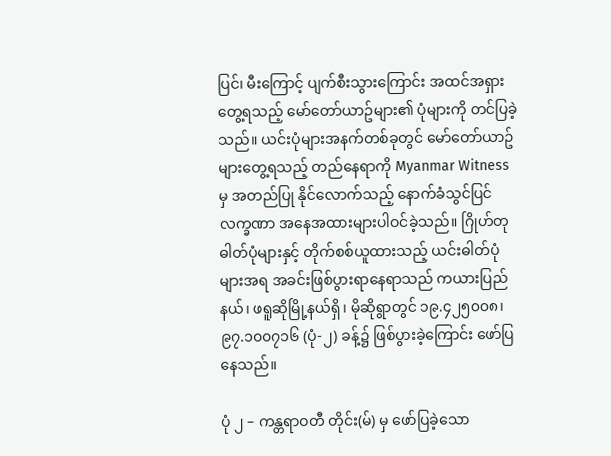ပြင်၊ မီးကြောင့် ပျက်စီးသွားကြောင်း အထင်အရှားတွေ့ရသည့် မော်တော်ယာဥ်များ၏ ပုံများကို တင်ပြခဲ့သည်။ ယင်းပုံများအနက်တစ်ခုတွင် မော်တော်ယာဥ်များတွေ့ရသည့် တည်နေရာကို Myanmar Witness မှ အတည်ပြု နိုင်လောက်သည့် နောက်ခံသွင်ပြင်လက္ခဏာ အနေအထားများပါဝင်ခဲ့သည်။ ဂြိုဟ်တုဓါတ်ပုံများနှင့် တိုက်စစ်ယူထားသည့် ယင်းဓါတ်ပုံများအရ အခင်းဖြစ်ပွားရာနေရာသည် ကယားပြည်နယ်၊ ဖရူဆိုမြို့နယ်ရှိ၊ မိုဆိုရွာတွင် ၁၉.၄၂၅၀၀၈၊ ၉၇.၁၀၀၇၁၆ (ပုံ-၂) ခန့်၌ ဖြစ်ပွားခဲ့ကြောင်း ဖော်ပြနေသည်။

ပုံ ၂ – ကန္တရာဝတီ တိုင်း(မ်) မှ ဖော်ပြခဲ့သော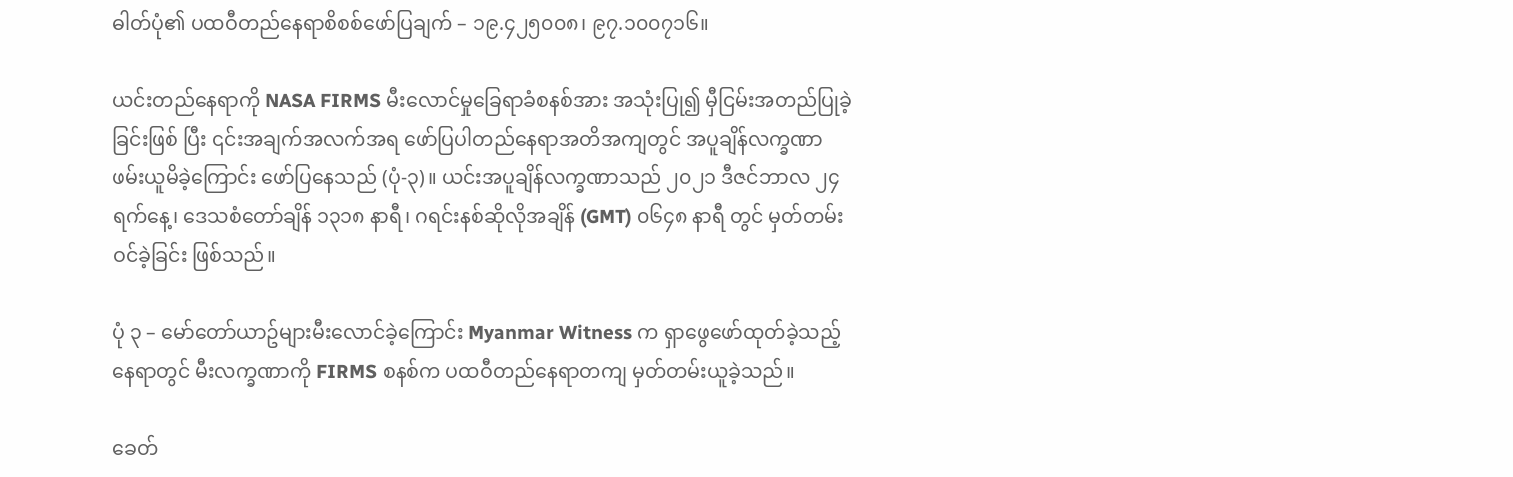ဓါတ်ပုံ၏ ပထဝီတည်နေရာစိစစ်ဖော်ပြချက် – ၁၉.၄၂၅၀၀၈၊ ၉၇.၁၀၀၇၁၆။

ယင်းတည်နေရာကို NASA FIRMS မီးလောင်မှုခြေရာခံစနစ်အား အသုံးပြု၍ မှီငြမ်းအတည်ပြုခဲ့ခြင်းဖြစ် ပြီး ၎င်းအချက်အလက်အရ ဖော်ပြပါတည်နေရာအတိအကျတွင် အပူချိန်လက္ခဏာ ဖမ်းယူမိခဲ့ကြောင်း ဖော်ပြနေသည် (ပုံ-၃)။ ယင်းအပူချိန်လက္ခဏာသည် ၂၀၂၁ ဒီဇင်ဘာလ ၂၄ ရက်နေ့၊ ဒေသစံတော်ချိန် ၁၃၁၈ နာရီ၊ ဂရင်းနစ်ဆိုလိုအချိန် (GMT) ၀၆၄၈ နာရီ တွင် မှတ်တမ်းဝင်ခဲ့ခြင်း ဖြစ်သည်။

ပုံ ၃ – မော်တော်ယာဥ်များမီးလောင်ခဲ့ကြောင်း Myanmar Witness က ရှာဖွေဖော်ထုတ်ခဲ့သည့် နေရာတွင် မီးလက္ခဏာကို FIRMS စနစ်က ပထဝီတည်နေရာတကျ မှတ်တမ်းယူခဲ့သည်။

ခေတ်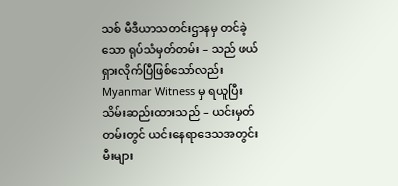သစ် မီဒီယာသတင်းဌာနမှ တင်ခဲ့သော ရုပ်သံမှတ်တမ်း – သည် ဖယ်ရှားလိုက်ပြီဖြစ်သော်လည်း Myanmar Witness မှ ရယူပြီးသိမ်းဆည်းထားသည် – ယင်းမှတ်တမ်းတွင် ယင်းနေရာဒေသအတွင်း မီးများ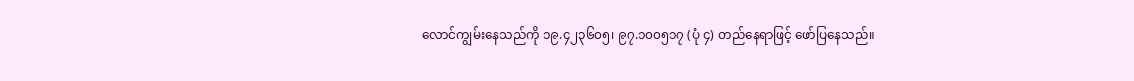လောင်ကျွမ်းနေသည်ကို ၁၉.၄၂၃၆၀၅၊ ၉၇.၁၀၀၅၁၇ (ပုံ ၄) တည်နေရာဖြင့် ဖော်ပြနေသည်။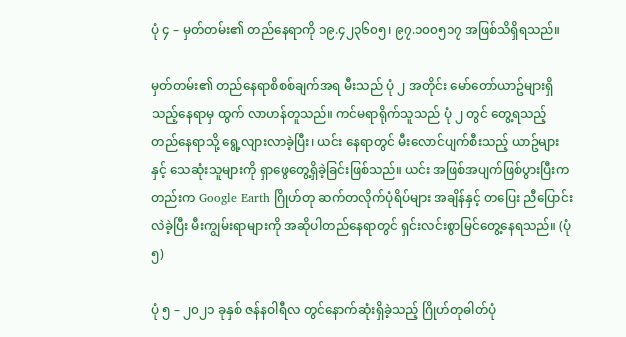ပုံ ၄ – မှတ်တမ်း၏ တည်နေရာကို ၁၉.၄၂၃၆၀၅၊ ၉၇.၁၀၀၅၁၇ အဖြစ်သိရှိရသည်။

မှတ်တမ်း၏ တည်နေရာစိစစ်ချက်အရ မီးသည် ပုံ ၂ အတိုင်း မော်တော်ယာဥ်များရှိသည့်နေရာမှ ထွက် လာဟန်တူသည်။ ကင်မရာရိုက်သူသည် ပုံ ၂ တွင် တွေ့ရသည့် တည်နေရာသို့ ရွေ့လျားလာခဲ့ပြီး၊ ယင်း နေရာတွင် မီးလောင်ပျက်စီးသည့် ယာဥ်များနှင့် သေဆုံးသူများကို ရှာဖွေတွေ့ရှိခဲ့ခြင်းဖြစ်သည်။ ယင်း အဖြစ်အပျက်ဖြစ်ပွားပြီးကတည်းက Google Earth ဂြိုဟ်တု ဆက်တလိုက်ပုံရိပ်များ အချိန်နှင့် တပြေး ညီပြောင်းလဲခဲ့ပြီး မီးကျွမ်းရာများကို အဆိုပါတည်နေရာတွင် ရှင်းလင်းစွာမြင်တွေ့နေရသည်။ (ပုံ ၅)

ပုံ ၅ – ၂၀၂၁ ခုနှစ် ဇန်နဝါရီလ တွင်နောက်ဆုံးရှိခဲ့သည့် ဂြိုဟ်တုဓါတ်ပုံ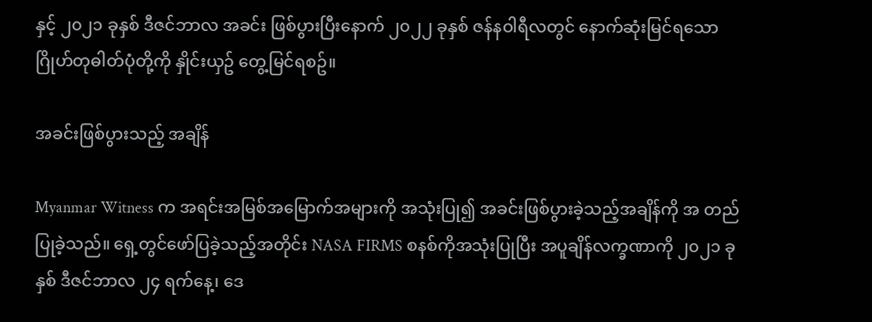နှင့် ၂၀၂၁ ခုနှစ် ဒီဇင်ဘာလ အခင်း ဖြစ်ပွားပြီးနောက် ၂၀၂၂ ခုနှစ် ဇန်နဝါရီလတွင် နောက်ဆုံးမြင်ရသော ဂြိုဟ်တုဓါတ်ပုံတို့ကို နှိုင်းယှဥ် တွေ့မြင်ရစဥ်။

အခင်းဖြစ်ပွားသည့် အချိန်

Myanmar Witness က အရင်းအမြစ်အမြောက်အများကို အသုံးပြု၍ အခင်းဖြစ်ပွားခဲ့သည့်အချိန်ကို အ တည်ပြုခဲ့သည်။ ရှေ့တွင်ဖော်ပြခဲ့သည့်အတိုင်း NASA FIRMS စနစ်ကိုအသုံးပြုပြီး အပူချိန်လက္ခဏာကို ၂၀၂၁ ခုနှစ် ဒီဇင်ဘာလ ၂၄ ရက်နေ့၊ ဒေ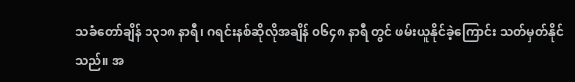သခံတော်ချိန် ၁၃၁၈ နာရီ၊ ဂရင်းနစ်ဆိုလိုအချိန် ၀၆၄၈ နာရီ တွင် ဖမ်းယူနိုင်ခဲ့ကြောင်း သတ်မှတ်နိုင်သည်။ အ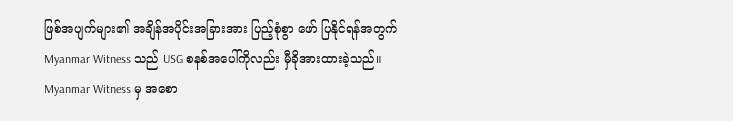ဖြစ်အပျက်များ၏ အချိန်အပိုင်းအခြားအား ပြည့်စုံစွာ ဖော် ပြနိုင်ရန်အတွက် Myanmar Witness သည် USG စနစ်အပေါ်ကိုလည်း မှီခိုအားထားခဲ့သည်။ Myanmar Witness မှ အစော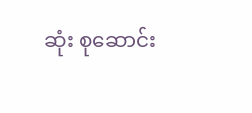ဆုံး စုဆောင်း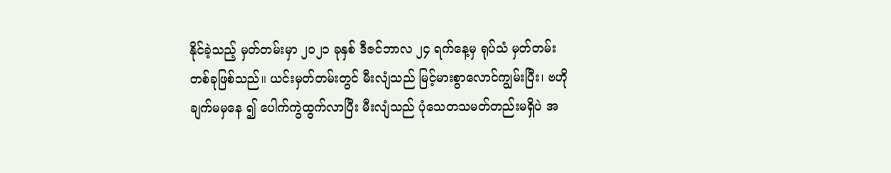နိုင်ခဲ့သည့် မှတ်တမ်းမှာ ၂၀၂၁ ခုနှစ် ဒီဇင်ဘာလ ၂၄ ရက်နေ့မှ ရုပ်သံ မှတ်တမ်းတစ်ခုဖြစ်သည်။ ယင်းမှတ်တမ်းတွင် မီးလျံသည် မြင့်မားစွာလောင်ကျွမ်းပြီး၊ ဗဟိုချက်မမှနေ ၍ ပေါက်ကွဲထွက်လာပြီး မီးလျံသည် ပုံသေတသမတ်တည်းမရှိပဲ အ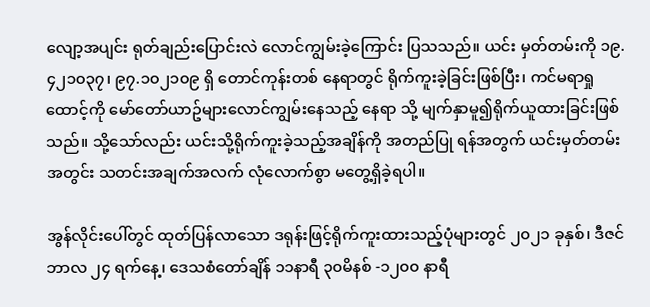လျော့အပျင်း ရုတ်ချည်းပြောင်းလဲ လောင်ကျွမ်းခဲ့ကြောင်း ပြသသည်။ ယင်း မှတ်တမ်းကို ၁၉.၄၂၁၀၃၇၊ ၉၇.၁၀၂၁၀၉ ရှိ တောင်ကုန်းတစ် နေရာတွင် ရိုက်ကူးခဲ့ခြင်းဖြစ်ပြီး၊ ကင်မရာရှုထောင့်ကို မော်တော်ယာဥ်များလောင်ကျွမ်းနေသည့် နေရာ သို့ မျက်နှာမူ၍ရိုက်ယူထားခြင်းဖြစ်သည်။ သို့သော်လည်း ယင်းသို့ရိုက်ကူးခဲ့သည့်အချိန်ကို အတည်ပြု ရန်အတွက် ယင်းမှတ်တမ်းအတွင်း သတင်းအချက်အလက် လုံလောက်စွာ မတွေ့ရှိခဲ့ရပါ။

အွန်လိုင်းပေါ်တွင် ထုတ်ပြန်လာသော ဒရုန်းဖြင့်ရိုက်ကူးထားသည့်ပုံများတွင် ၂၀၂၁ ခုနှစ်၊ ဒီဇင်ဘာလ ၂၄ ရက်နေ့၊ ဒေသစံတော်ချိန် ၁၁နာရီ ၃၀မိနစ် -၁၂၀၀ နာရီ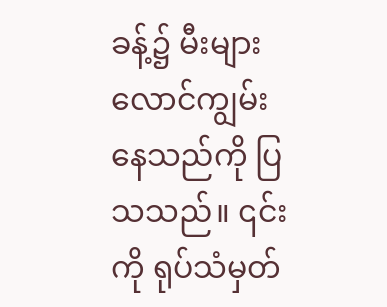ခန့်၌ မီးများလောင်ကျွမ်းနေသည်ကို ပြသသည်။ ၎င်းကို ရုပ်သံမှတ်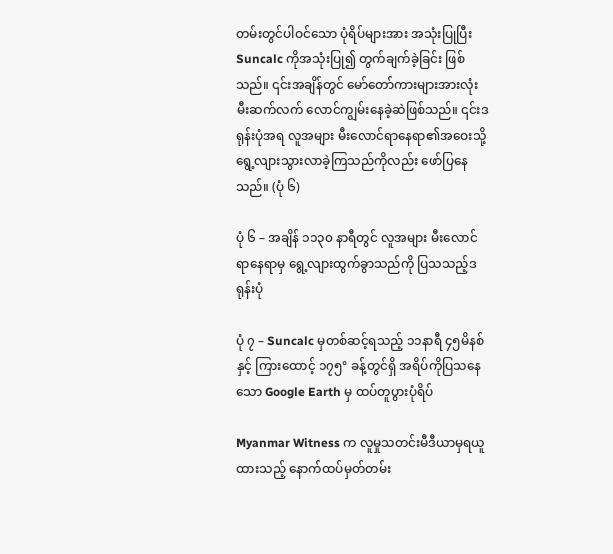တမ်းတွင်ပါဝင်သော ပုံရိပ်များအား အသုံးပြုပြီး Suncalc ကိုအသုံးပြု၍ တွက်ချက်ခဲ့ခြင်း ဖြစ်သည်။ ၎င်းအချိန်တွင် မော်တော်ကားများအားလုံး မီးဆက်လက် လောင်ကျွမ်းနေခဲ့ဆဲဖြစ်သည်။ ၎င်းဒရုန်းပုံအရ လူအများ မီးလောင်ရာနေရာ၏အဝေးသို့ ရွေ့လျားသွားလာခဲ့ကြသည်ကိုလည်း ဖော်ပြနေ သည်။ (ပုံ ၆)

ပုံ ၆ – အချိန် ၁၁၃၀ နာရီတွင် လူအများ မီးလောင်ရာနေရာမှ ရွေ့လျားထွက်ခွာသည်ကို ပြသသည့်ဒရုန်းပုံ

ပုံ ၇ – Suncalc မှတစ်ဆင့်ရသည့် ၁၁နာရီ ၄၅မိနစ် နှင့် ကြားထောင့် ၁၇၅° ခန့်တွင်ရှိ အရိပ်ကိုပြသနေသော Google Earth မှ ထပ်တူပွားပုံရိပ်

Myanmar Witness က လူမှုသတင်းမီဒီယာမှရယူထားသည့် နောက်ထပ်မှတ်တမ်း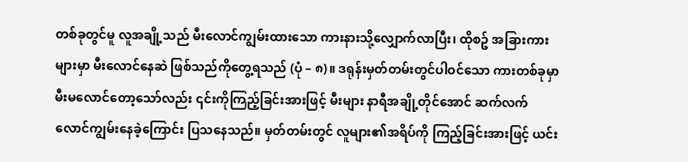တစ်ခုတွင်မူ လူအချို့သည် မီးလောင်ကျွမ်းထားသော ကားနားသို့လျှောက်လာပြီး၊ ထိုစဥ် အခြားကားများမှာ မီးလောင်နေဆဲ ဖြစ်သည်ကိုတွေ့ရသည် (ပုံ – ၈)။ ဒရုန်းမှတ်တမ်းတွင်ပါဝင်သော ကားတစ်ခုမှာ မီးမလောင်တော့သော်လည်း ၎င်းကိုကြည့်ခြင်းအားဖြင့် မီးများ နာရီအချို့တိုင်အောင် ဆက်လက်လောင်ကျွမ်းနေခဲ့ကြောင်း ပြသနေသည်။ မှတ်တမ်းတွင် လူများ၏အရိပ်ကို ကြည့်ခြင်းအားဖြင့် ယင်း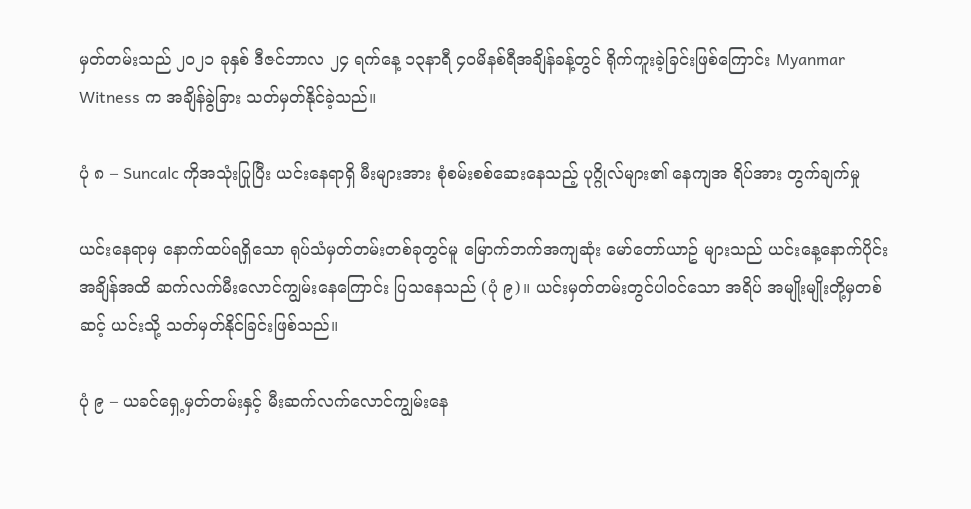မှတ်တမ်းသည် ၂၀၂၁ ခုနှစ် ဒီဇင်ဘာလ ၂၄ ရက်နေ့ ၁၃နာရီ ၄၀မိနစ်ရီအချိန်ခန့်တွင် ရိုက်ကူးခဲ့ခြင်းဖြစ်ကြောင်း Myanmar Witness က အချိန်ခွဲခြား သတ်မှတ်နိုင်ခဲ့သည်။

ပုံ ၈ – Suncalc ကိုအသုံးပြုပြီး ယင်းနေရာရှိ မီးများအား စုံစမ်းစစ်ဆေးနေသည့် ပုဂ္ဂိုလ်များ၏ နေကျအ ရိပ်အား တွက်ချက်မှု

ယင်းနေရာမှ နောက်ထပ်ရရှိသော ရုပ်သံမှတ်တမ်းတစ်ခုတွင်မူ မြောက်ဘက်အကျဆုံး မော်တော်ယာဥ် များသည် ယင်းနေ့နောက်ပိုင်းအချိန်အထိ ဆက်လက်မီးလောင်ကျွမ်းနေကြောင်း ပြသနေသည် (ပုံ ၉)။ ယင်းမှတ်တမ်းတွင်ပါဝင်သော အရိပ် အမျိုးမျိုးတို့မှတစ်ဆင့် ယင်းသို့ သတ်မှတ်နိုင်ခြင်းဖြစ်သည်။

ပုံ ၉ – ယခင်ရှေ့မှတ်တမ်းနှင့် မီးဆက်လက်လောင်ကျွမ်းနေ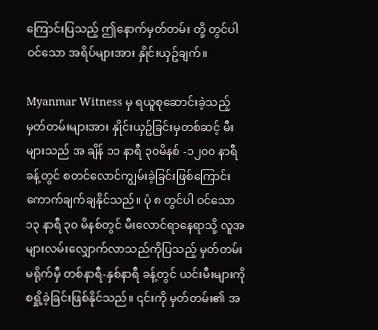ကြောင်းပြသည့် ဤနောက်မှတ်တမ်း တို့ တွင်ပါဝင်သော အရိပ်များအား နှိုင်းယှဥ်ချက်။

Myanmar Witness မှ ရယူစုဆောင်းခဲ့သည့် မှတ်တမ်းများအား နှိုင်းယှဥ်ခြင်းမှတစ်ဆင့် မီးများသည် အ ချိန် ၁၁ နာရီ ၃၀မိနစ် -၁၂၀၀ နာရီခန့်တွင် စတင်လောင်ကျွမ်းခဲ့ခြင်းဖြစ်ကြောင်း ကောက်ချက်ချနိုင်သည်။ ပုံ ၈ တွင်ပါ ဝင်သော ၁၃ နာရီ ၃၀ မိနစ်တွင် မီးလောင်ရာနေရာသို့ လူအများလမ်းလျှောက်လာသည်ကိုပြသည့် မှတ်တမ်း မရိုက်မှီ တစ်နာရီ-နှစ်နာရီ ခန့်တွင် ယင်းမီးများကို စရှို့ခဲ့ခြင်းဖြစ်နိုင်သည်။ ၎င်းကို မှတ်တမ်း၏ အ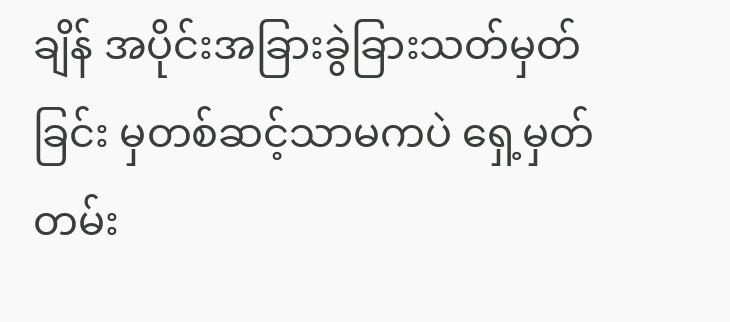ချိန် အပိုင်းအခြားခွဲခြားသတ်မှတ်ခြင်း မှတစ်ဆင့်သာမကပဲ ရှေ့မှတ်တမ်း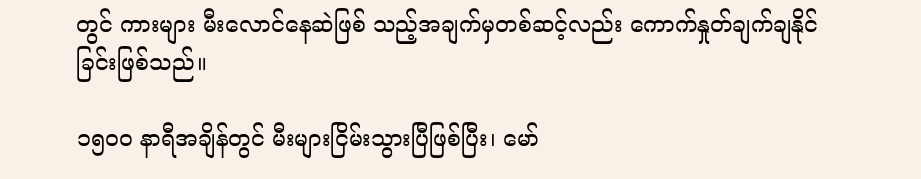တွင် ကားများ မီးလောင်နေဆဲဖြစ် သည့်အချက်မှတစ်ဆင့်လည်း ကောက်နှုတ်ချက်ချနိုင်ခြင်းဖြစ်သည်။

၁၅၀၀ နာရီအချိန်တွင် မီးများငြိမ်းသွားပြီဖြစ်ပြီး၊ မော်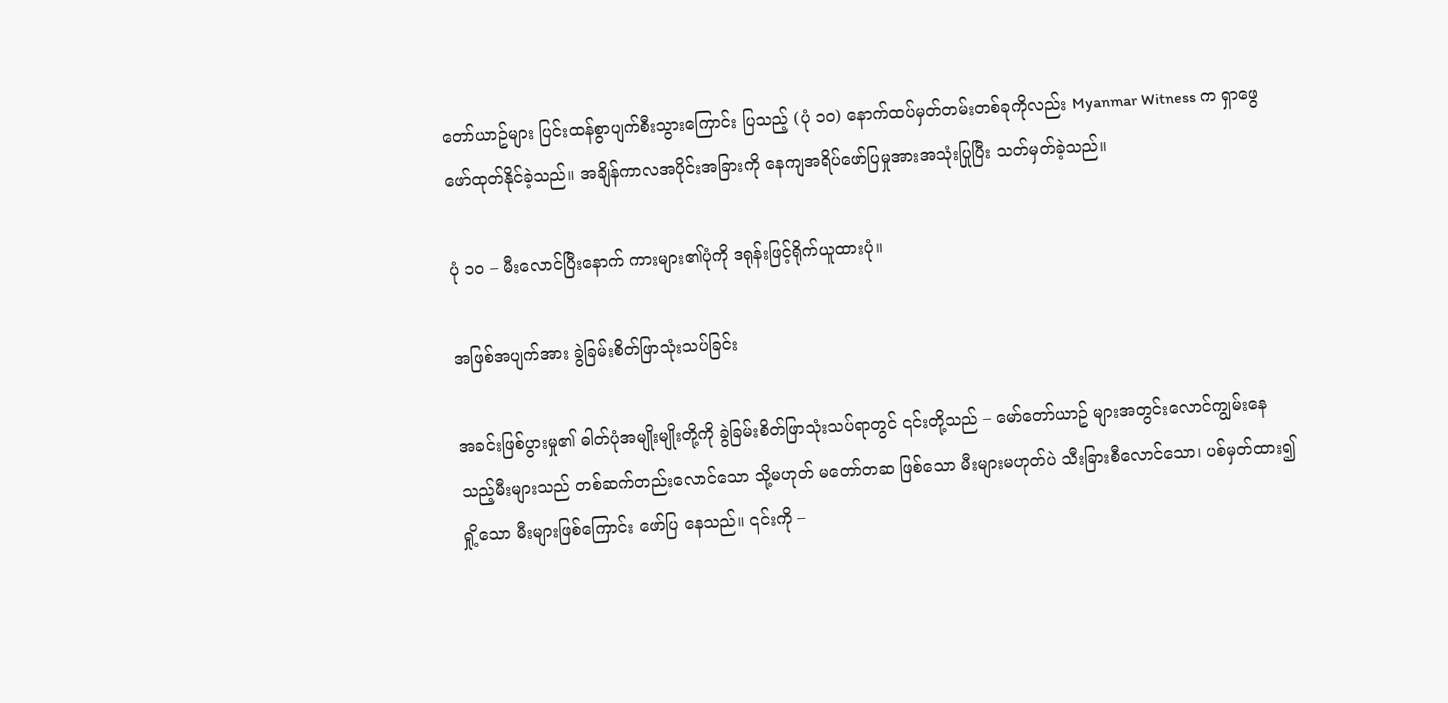တော်ယာဥ်များ ပြင်းထန်စွာပျက်စီးသွားကြောင်း ပြသည့် (ပုံ ၁၀) နောက်ထပ်မှတ်တမ်းတစ်ခုကိုလည်း Myanmar Witness က ရှာဖွေဖော်ထုတ်နိုင်ခဲ့သည်။ အချိန်ကာလအပိုင်းအခြားကို နေကျအရိပ်ဖော်ပြမှုအားအသုံးပြုပြီး သတ်မှတ်ခဲ့သည်။

ပုံ ၁၀ – မီးလောင်ပြီးနောက် ကားများ၏ပုံကို ဒရုန်းဖြင့်ရိုက်ယူထားပုံ။

အဖြစ်အပျက်အား ခွဲခြမ်းစိတ်ဖြာသုံးသပ်ခြင်း

အခင်းဖြစ်ပွားမှု၏ ဓါတ်ပုံအမျိုးမျိုးတို့ကို ခွဲခြမ်းစိတ်ဖြာသုံးသပ်ရာတွင် ၎င်းတို့သည် – မော်တော်ယာဥ် များအတွင်းလောင်ကျွမ်းနေသည့်မီးများသည် တစ်ဆက်တည်းလောင်သော သို့မဟုတ် မတော်တဆ ဖြစ်သော မီးများမဟုတ်ပဲ သီးခြားစီလောင်သော၊ ပစ်မှတ်ထား၍ရှို့သော မီးများဖြစ်ကြောင်း ဖော်ပြ နေသည်။ ၎င်းကို –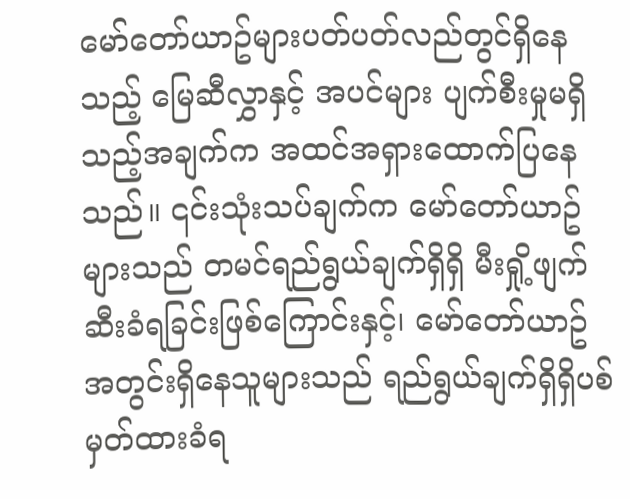မော်တော်ယာဥ်များပတ်ပတ်လည်တွင်ရှိနေသည့် မြေဆီလွှာနှင့် အပင်များ ပျက်စီးမှုမရှိသည့်အချက်က အထင်အရှားထောက်ပြနေသည်။ ၎င်းသုံးသပ်ချက်က မော်တော်ယာဥ်များသည် တမင်ရည်ရွယ်ချက်ရှိရှိ မီးရှို့ဖျက်ဆီးခံရခြင်းဖြစ်ကြောင်းနှင့်၊ မော်တော်ယာဥ်အတွင်းရှိနေသူများသည် ရည်ရွယ်ချက်ရှိရှိပစ်မှတ်ထားခံရ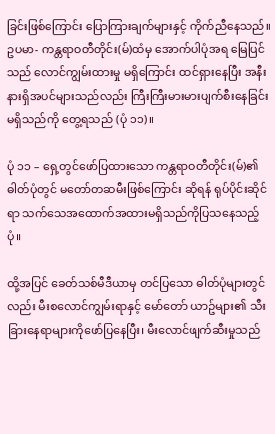ခြင်းဖြစ်ကြောင်း ပြောကြားချက်များနှင့် ကိုက်ညီနေသည်။ ဥပမာ- ကန္တရာဝတီတိုင်း(မ်)ထံမှ အောက်ပါပုံအရ မြေပြင်သည် လောင်ကျွမ်းထားမှု မရှိကြောင်း ထင်ရှားနေပြီး အနီးနားရှိအပင်များသည်လည်း ကြီးကြီးမားမားပျက်စီးနေခြင်းမရှိသည်ကို တွေ့ရသည် (ပုံ ၁၁)။

ပုံ ၁၁ – ရှေ့တွင်ဖော်ပြထားသော ကန္တရာဝတီတိုင်း(မ်)၏ ဓါတ်ပုံတွင် မတော်တဆမီးဖြစ်ကြောင်း ဆိုရန် ရုပ်ပိုင်းဆိုင်ရာ သက်သေအထောက်အထားမရှိသည်ကိုပြသနေသည့်ပုံ။

ထို့အပြင် ခေတ်သစ်မီဒီယာမှ တင်ပြသော ဓါတ်ပုံများတွင်လည်း မီးစလောင်ကျွမ်းရာနှင့် မော်တော် ယာဥ်များ၏ သီးခြားနေရာများကိုဖော်ပြနေပြီး၊ မီးလောင်ဖျက်ဆီးမှုသည်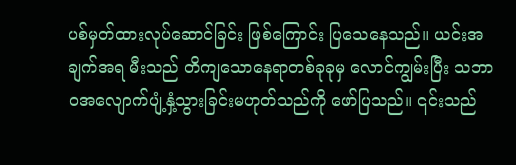ပစ်မှတ်ထားလုပ်ဆောင်ခြင်း ဖြစ်ကြောင်း ပြသေနေသည်။ ယင်းအချက်အရ မီးသည် တိကျသောနေရာတစ်ခုခုမှ လောင်ကျွမ်းပြီး သဘာဝအလျောက်ပျံ့နှံ့သွားခြင်းမဟုတ်သည်ကို ဖော်ပြသည်။ ၎င်းသည်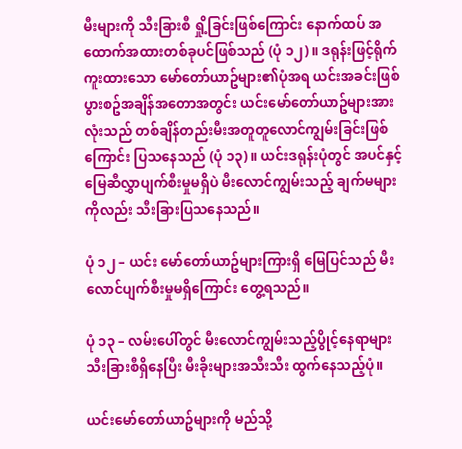မီးများကို သီးခြားစီ ရှို့ခြင်းဖြစ်ကြောင်း နောက်ထပ် အထောက်အထားတစ်ခုပင်ဖြစ်သည် (ပုံ ၁၂)။ ဒရုန်းဖြင့်ရိုက်ကူးထားသော မော်တော်ယာဥ်များ၏ပုံအရ ယင်းအခင်းဖြစ်ပွားစဥ်အချိန်အတောအတွင်း ယင်းမော်တော်ယာဥ်များအားလုံးသည် တစ်ချိန်တည်းမီးအတူတူလောင်ကျွမ်းခြင်းဖြစ်ကြောင်း ပြသနေသည် (ပုံ ၁၃)။ ယင်းဒရုန်းပုံတွင် အပင်နှင့်မြေဆီလွှာပျက်စီးမှုမရှိပဲ မီးလောင်ကျွမ်းသည့် ချက်မများကိုလည်း သီးခြားပြသနေသည်။

ပုံ ၁၂ – ယင်း မော်တော်ယာဥ်များကြားရှိ မြေပြင်သည် မီးလောင်ပျက်စီးမှုမရှိကြောင်း တွေ့ရသည်။

ပုံ ၁၃ – လမ်းပေါ်တွင် မီးလောင်ကျွမ်းသည့်ပွိုင့်နေရာများ သီးခြားစီရှိနေပြီး မီးခိုးများအသီးသီး ထွက်နေသည့်ပုံ။

ယင်းမော်တော်ယာဥ်များကို မည်သို့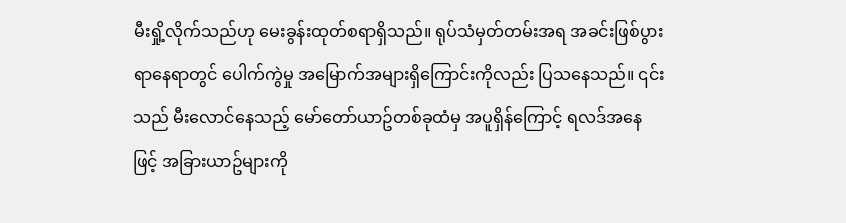မီးရှို့လိုက်သည်ဟု မေးခွန်းထုတ်စရာရှိသည်။ ရုပ်သံမှတ်တမ်းအရ အခင်းဖြစ်ပွားရာနေရာတွင် ပေါက်ကွဲမှု အမြောက်အများရှိကြောင်းကိုလည်း ပြသနေသည်။ ၎င်းသည် မီးလောင်နေသည့် မော်တော်ယာဥ်တစ်ခုထံမှ အပူရှိန်ကြောင့် ရလဒ်အနေဖြင့် အခြားယာဥ်များကို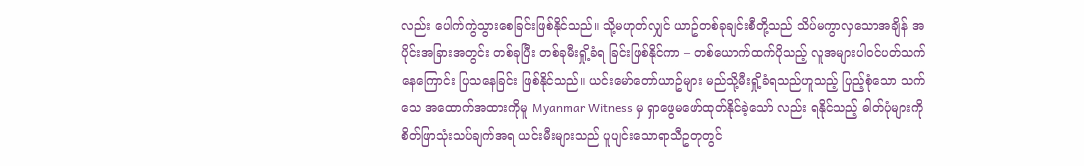လည်း ပေါက်ကွဲသွားစေခြင်းဖြစ်နိုင်သည်။ သို့မဟုတ်လျှင် ယာဥ်တစ်ခုချင်းစီတို့သည် သိပ်မကွာလှသောအချိန် အပိုင်းအခြားအတွင်း တစ်ခုပြီး တစ်ခုမီးရှို့ခံရ ခြင်းဖြစ်နိုင်ကာ – တစ်ယောက်ထက်ပိုသည့် လူအများပါဝင်ပတ်သက်နေကြောင်း ပြသနေခြင်း ဖြစ်နိုင်သည်။ ယင်းမော်တော်ယာဥ်များ မည်သို့မီးရှို့ခံရသည်ဟူသည့် ပြည့်စုံသော သက်သေ အထောက်အထားကိုမူ Myanmar Witness မှ ရှာဖွေမဖော်ထုတ်နိုင်ခဲ့သော် လည်း ရနိုင်သည့် ဓါတ်ပုံများကို စိတ်ဖြာသုံးသပ်ချက်အရ ယင်းမီးများသည် ပူပျင်းသောရာသီဥတုတွင်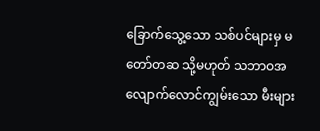ခြောက်သွေ့သော သစ်ပင်များမှ မတော်တဆ သို့မဟုတ် သဘာဝအလျောက်လောင်ကျွမ်းသော မီးများ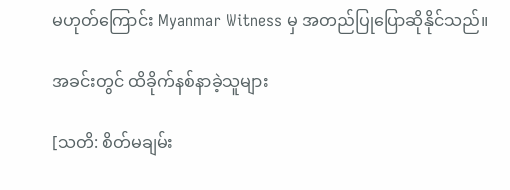မဟုတ်ကြောင်း Myanmar Witness မှ အတည်ပြုပြောဆိုနိုင်သည်။

အခင်းတွင် ထိခိုက်နစ်နာခဲ့သူများ

[သတိ: စိတ်မချမ်း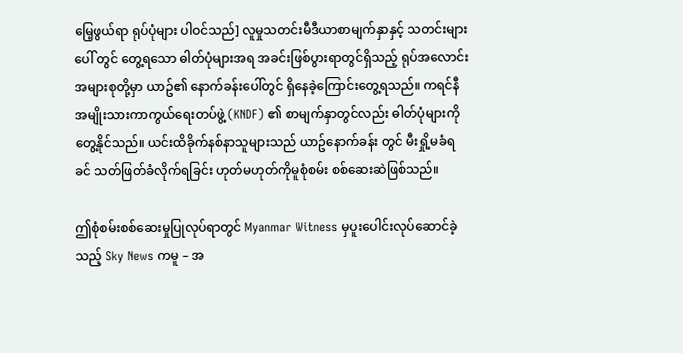မြေ့ဖွယ်ရာ ရုပ်ပုံများ ပါဝင်သည်] လူမှုသတင်းမီဒီယာစာမျက်နှာနှင့် သတင်းများပေါ် တွင် တွေ့ရသော ဓါတ်ပုံများအရ အခင်းဖြစ်ပွားရာတွင်ရှိသည့် ရုပ်အလောင်းအများစုတို့မှာ ယာဥ်၏ နောက်ခန်းပေါ်တွင် ရှိနေခဲ့ကြောင်းတွေ့ရသည်။ ကရင်နီအမျိုးသားကာကွယ်ရေးတပ်ဖွဲ့ (KNDF) ၏ စာမျက်နှာတွင်လည်း ဓါတ်ပုံများကိုတွေ့နိုင်သည်။ ယင်းထိခိုက်နစ်နာသူများသည် ယာဥ်နောက်ခန်း တွင် မီးရှို့မခံရခင် သတ်ဖြတ်ခံလိုက်ရခြင်း ဟုတ်မဟုတ်ကိုမူစုံစမ်း စစ်ဆေးဆဲဖြစ်သည်။

ဤစုံစမ်းစစ်ဆေးမှုပြုလုပ်ရာတွင် Myanmar Witness မှပူးပေါင်းလုပ်ဆောင်ခဲ့သည့် Sky News ကမူ – အ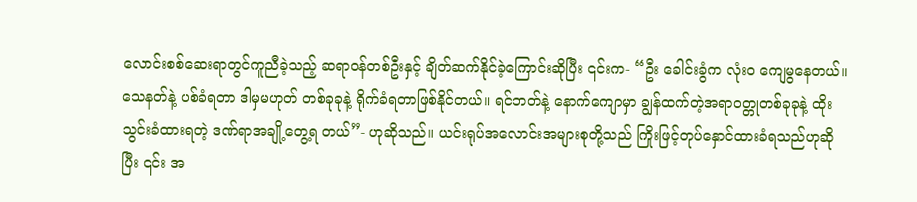လောင်းစစ်ဆေးရာတွင်ကူညီခဲ့သည့် ဆရာဝန်တစ်ဦးနှင့် ချိတ်ဆက်နိုင်ခဲ့ကြောင်းဆိုပြီး ၎င်းက- “ဦး ခေါင်းခွံက လုံးဝ ကျေမွနေတယ်။ သေနတ်နဲ့ ပစ်ခံရတာ ဒါမှမဟုတ် တစ်ခုခုနဲ့ ရိုက်ခံရတာဖြစ်နိုင်တယ်။ ရင်ဘတ်နဲ့ နောက်ကျောမှာ ချွန်ထက်တဲ့အရာဝတ္တုတစ်ခုခုနဲ့ ထိုးသွင်းခံထားရတဲ့ ဒဏ်ရာအချို့တွေ့ရ တယ်”- ဟုဆိုသည်။ ယင်းရုပ်အလောင်းအများစုတို့သည် ကြိုးဖြင့်တုပ်နှောင်ထားခံရသည်ဟုဆိုပြီး ၎င်း အ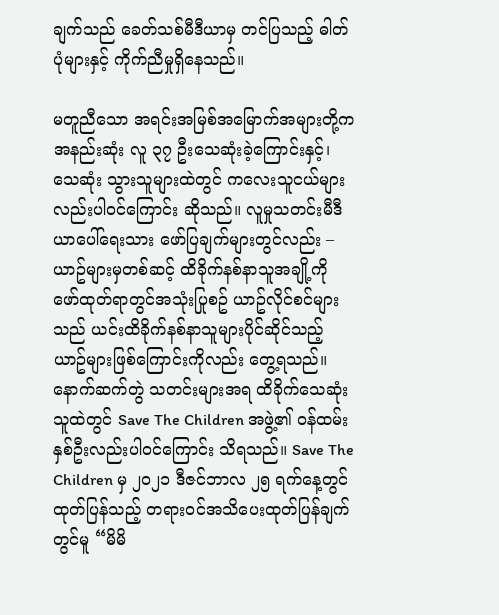ချက်သည် ခေတ်သစ်မီဒီယာမှ တင်ပြသည့် ဓါတ်ပုံများနှင့် ကိုက်ညီမှုရှိနေသည်။

မတူညီသော အရင်းအမြစ်အမြောက်အများတို့က အနည်းဆုံး လူ ၃၇ ဦးသေဆုံးခဲ့ကြောင်းနှင့်၊ သေဆုံး သွားသူများထဲတွင် ကလေးသူငယ်များလည်းပါဝင်ကြောင်း ဆိုသည်။ လူမှုသတင်းမီဒီယာပေါ်ရေးသား ဖော်ပြချက်များတွင်လည်း – ယာဥ်များမှတစ်ဆင့် ထိခိုက်နစ်နာသူအချို့ကို ဖော်ထုတ်ရာတွင်အသုံးပြုစဥ် ယာဥ်လိုင်စင်များသည် ယင်းထိခိုက်နစ်နာသူများပိုင်ဆိုင်သည့် ယာဥ်များဖြစ်ကြောင်းကိုလည်း တွေ့ရသည်။ နောက်ဆက်တွဲ သတင်းများအရ ထိခိုက်သေဆုံးသူထဲတွင် Save The Children အဖွဲ့၏ ဝန်ထမ်းနှစ်ဦးလည်းပါဝင်ကြောင်း သိရသည်။ Save The Children မှ ၂၀၂၁ ဒီဇင်ဘာလ ၂၅ ရက်နေ့တွင် ထုတ်ပြန်သည့် တရားဝင်အသိပေးထုတ်ပြန်ချက်တွင်မူ “မိမိ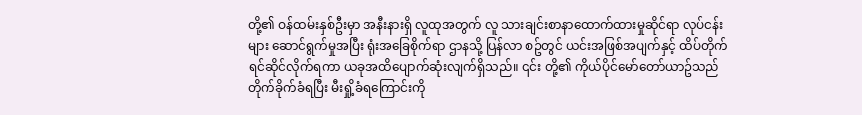တို့၏ ဝန်ထမ်းနှစ်ဦးမှာ အနီးနားရှိ လူထုအတွက် လူ သားချင်းစာနာထောက်ထားမှုဆိုင်ရာ လုပ်ငန်းများ ဆောင်ရွက်မှုအပြီး ရုံးအခြေစိုက်ရာ ဌာနသို့ ပြန်လာ စဥ်တွင် ယင်းအဖြစ်အပျက်နှင့် ထိပ်တိုက်ရင်ဆိုင်လိုက်ရကာ ယခုအထိပျောက်ဆုံးလျက်ရှိသည်။ ၎င်း တို့၏ ကိုယ်ပိုင်မော်တော်ယာဥ်သည် တိုက်ခိုက်ခံရပြီး မီးရှို့ခံရကြောင်းကို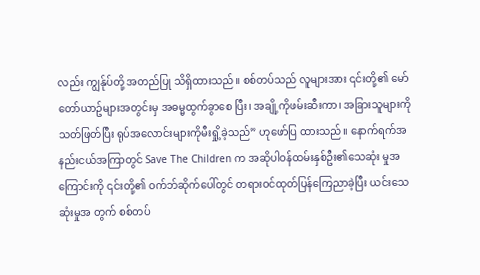လည်း ကျွန်ုပ်တို့ အတည်ပြု သိရှိထားသည်။ စစ်တပ်သည် လူများအား ၎င်းတို့၏ မော်တော်ယာဥ်များအတွင်းမှ အဓမ္မထွက်ခွာစေ ပြီး၊ အချို့ကိုဖမ်းဆီးကာ၊ အခြားသူများကို သတ်ဖြတ်ပြီး ရုပ်အလောင်းများကိုမီးရှို့ခဲ့သည်” ဟုဖော်ပြ ထားသည်။ နောက်ရက်အနည်းငယ်အကြာတွင် Save The Children က အဆိုပါဝန်ထမ်းနှစ်ဦး၏သေဆုံး မှုအကြောင်းကို ၎င်းတို့၏ ဝက်ဘ်ဆိုက်ပေါ်တွင် တရားဝင်ထုတ်ပြန်ကြေညာခဲ့ပြီး ယင်းသေဆုံးမှုအ တွက် စစ်တပ်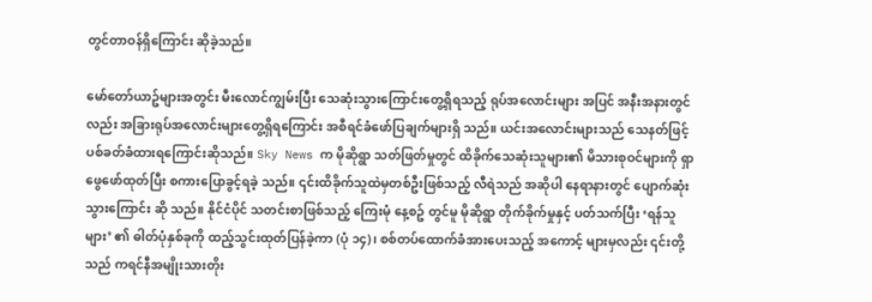တွင်တာဝန်ရှိကြောင်း ဆိုခဲ့သည်။

မော်တော်ယာဥ်များအတွင်း မီးလောင်ကျွမ်းပြီး သေဆုံးသွားကြောင်းတွေ့ရှိရသည့် ရုပ်အလောင်းများ အပြင် အနီးအနားတွင်လည်း အခြားရုပ်အလောင်းများတွေ့ရှိရကြောင်း အစီရင်ခံဖော်ပြချက်များရှိ သည်။ ယင်းအလောင်းများသည် သေနတ်ဖြင့်ပစ်ခတ်ခံထားရကြောင်းဆိုသည်။ Sky News က မိုဆိုရွာ သတ်ဖြတ်မှုတွင် ထိခိုက်သေဆုံးသူများ၏ မိသားစုဝင်များကို ရှာဖွေဖော်ထုတ်ပြီး စကားပြောခွင့်ရခဲ့ သည်။ ၎င်းထိခိုက်သူထဲမှတစ်ဦးဖြစ်သည့် လီရဲသည် အဆိုပါ နေရာနားတွင် ပျောက်ဆုံးသွားကြောင်း ဆို သည်။ နိုင်ငံပိုင် သတင်းစာဖြစ်သည့် ကြေးမုံ နေ့စဥ် တွင်မူ မိုဆိုရွာ တိုက်ခိုက်မှုနှင့် ပတ်သက်ပြီး ‘ရန်သူ များ’ ၏ ဓါတ်ပုံနှစ်ခုကို ထည့်သွင်းထုတ်ပြန်ခဲ့ကာ (ပုံ ၁၄)၊ စစ်တပ်ထောက်ခံအားပေးသည့် အကောင့် များမှလည်း ၎င်းတို့သည် ကရင်နီအမျိုးသားတိုး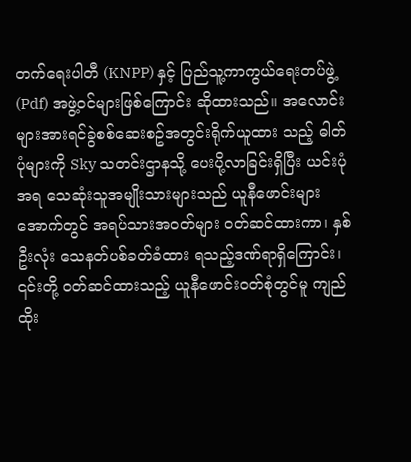တက်ရေးပါတီ (KNPP) နှင့် ပြည်သူ့ကာကွယ်ရေးတပ်ဖွဲ့ (Pdf) အဖွဲ့ဝင်များဖြစ်ကြောင်း ဆိုထားသည်။ အလောင်းများအားရင်ခွဲစစ်ဆေးစဥ်အတွင်းရိုက်ယူထား သည့် ဓါတ်ပုံများကို Sky သတင်းဌာနသို့ ပေးပို့လာခြင်းရှိပြီး ယင်းပုံအရ သေဆုံးသူအမျိုးသားများသည် ယူနီဖောင်းများအောက်တွင် အရပ်သားအဝတ်များ ဝတ်ဆင်ထားကာ၊ နှစ်ဦးလုံး သေနတ်ပစ်ခတ်ခံထား ရသည့်ဒဏ်ရာရှိကြောင်း၊ ၎င်းတို့ ဝတ်ဆင်ထားသည့် ယူနီဖောင်းဝတ်စုံတွင်မူ ကျည်ထိုး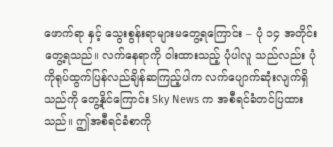ဖောက်ရာ နှင့် သွေးစွန်းရာများမတွေ့ရကြောင်း – ပုံ ၁၄ အတိုင်း တွေ့ရသည်။ လက်နေရာကို ဝါးထားသည့် ပုံပါလူ သည်လည်း ပုံကိုရုပ်ထွက်ပြန်လည်ချိန်ဆကြည့်ပါက လက်ပျောက်ဆုံးလျက်ရှိသည်ကို တွေ့နိုင်ကြောင်း Sky News က အစီရင်ခံတင်ပြထားသည်။ ဤအစီရင်ခံစာကို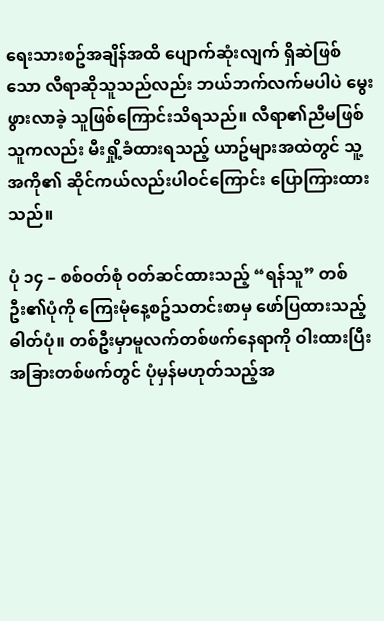ရေးသားစဥ်အချိန်အထိ ပျောက်ဆုံးလျက် ရှိဆဲဖြစ်သော လီရာဆိုသူသည်လည်း ဘယ်ဘက်လက်မပါပဲ မွေးဖွားလာခဲ့ သူဖြစ်ကြောင်းသိရသည်။ လီရာ၏ညီမဖြစ်သူကလည်း မီးရှို့ခံထားရသည့် ယာဥ်များအထဲတွင် သူ့အကို၏ ဆိုင်ကယ်လည်းပါဝင်ကြောင်း ပြောကြားထားသည်။

ပုံ ၁၄ – စစ်ဝတ်စုံ ဝတ်ဆင်ထားသည့် “ရန်သူ” တစ်ဦး၏ပုံကို ကြေးမုံနေ့စဥ်သတင်းစာမှ ဖော်ပြထားသည့် ဓါတ်ပုံ။ တစ်ဦးမှာမူလက်တစ်ဖက်နေရာကို ဝါးထားပြီး အခြားတစ်ဖက်တွင် ပုံမှန်မဟုတ်သည့်အ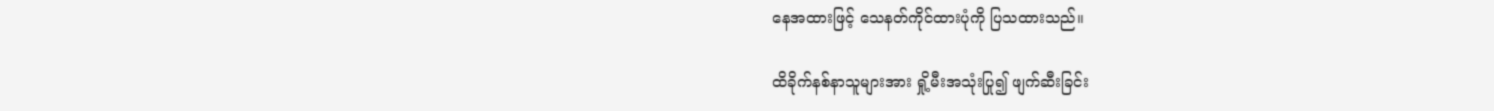နေအထားဖြင့် သေနတ်ကိုင်ထားပုံကို ပြသထားသည်။

ထိခိုက်နစ်နာသူများအား ရှို့မီးအသုံးပြု၍ ဖျက်ဆီးခြင်း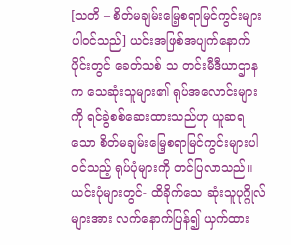[သတိ – စိတ်မချမ်းမြေ့စရာမြင်ကွင်းများပါဝင်သည်] ယင်းအဖြစ်အပျက်နောက်ပိုင်းတွင် ခေတ်သစ် သ တင်းမီဒီယာဌာနက သေဆုံးသူများ၏ ရုပ်အလောင်းများကို ရင်ခွဲစစ်ဆေးထားသည်ဟု ယူဆရသော စိတ်မချမ်းမြေ့စရာမြင်ကွင်းများပါဝင်သည့် ရုပ်ပုံများကို တင်ပြလာသည်။ ယင်းပုံများတွင်- ထိခိုက်သေ ဆုံးသူပုဂ္ဂိုလ်များအား လက်နောက်ပြန်၍ ယှက်ထား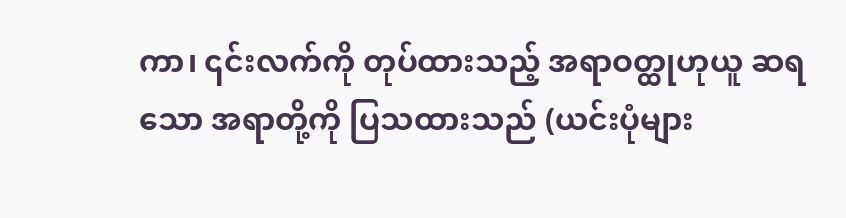ကာ၊ ၎င်းလက်ကို တုပ်ထားသည့် အရာဝတ္ထုဟုယူ ဆရသော အရာတို့ကို ပြသထားသည် (ယင်းပုံများ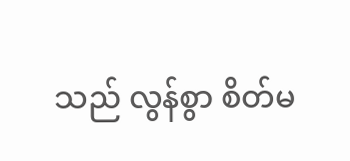သည် လွန်စွာ စိတ်မ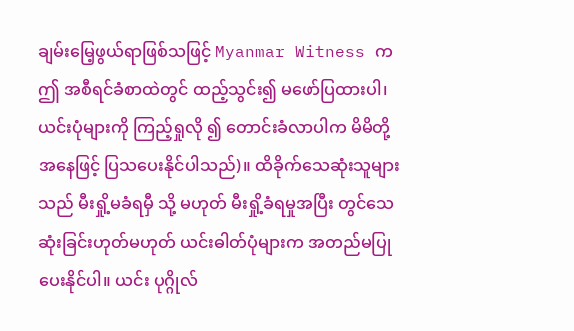ချမ်းမြေ့ဖွယ်ရာဖြစ်သဖြင့် Myanmar Witness က ဤ အစီရင်ခံစာထဲတွင် ထည့်သွင်း၍ မဖော်ပြထားပါ၊ ယင်းပုံများကို ကြည့်ရှုလို ၍ တောင်းခံလာပါက မိမိတို့အနေဖြင့် ပြသပေးနိုင်ပါသည်)။ ထိခိုက်သေဆုံးသူများသည် မီးရှို့မခံရမှီ သို့ မဟုတ် မီးရှို့ခံရမှုအပြီး တွင်သေဆုံးခြင်းဟုတ်မဟုတ် ယင်းဓါတ်ပုံများက အတည်မပြုပေးနိုင်ပါ။ ယင်း ပုဂ္ဂိုလ်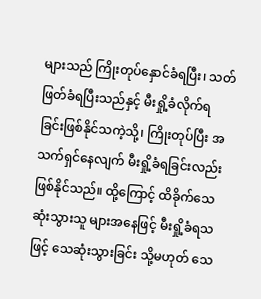များသည် ကြိုးတုပ်နှောင်ခံရပြီး၊ သတ်ဖြတ်ခံရပြီးသည်နှင့် မီးရှို့ခံလိုက်ရခြင်းဖြစ်နိုင်သကဲ့သို့၊ ကြိုးတုပ်ပြီး အသက်ရှင်နေလျက် မီးရှို့ခံရခြင်းလည်း ဖြစ်နိုင်သည်။ ထို့ကြောင့် ထိခိုက်သေဆုံးသွားသူ များအနေဖြင့် မီးရှို့ခံရသဖြင့် သေဆုံးသွားခြင်း သို့မဟုတ် သေ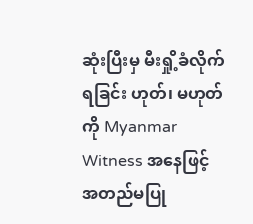ဆုံးပြီးမှ မီးရှို့ခံလိုက်ရခြင်း ဟုတ်၊ မဟုတ် ကို Myanmar Witness အနေဖြင့် အတည်မပြု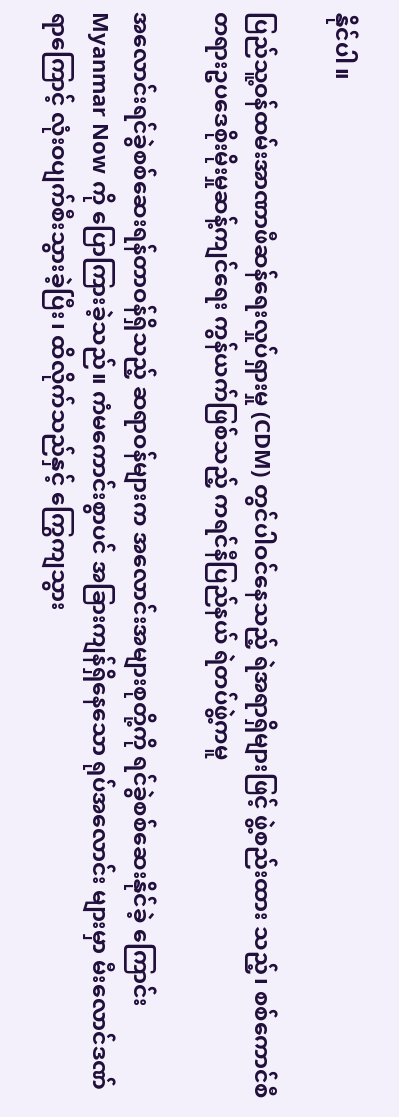နိုင်ပါ။

ပြည်သူ့ဝန်ထမ်းအာဏာဖီဆန်ရေးလှုပ်ရှားမှု (CDM) တွင်ပါဝင်နေသည့် ရဲအရာရှိများဖြင့် ဖွဲ့စည်းထား သည့်၊ စစ်ကောင်စီ တရားဥပဒေစိုးမိုးမှုဆန့်ကျင်ရေး ကွန်ယက်ဖြစ်သည့် ကရင်နီပြည်နယ် ရဲတပ်ဖွဲ့ကမူ

အလောင်းရင်ခွဲစစ်ဆေးရန်တာဝန်ရှိသည့် ဆရာဝန်များက အလောင်းအများစုတို့ကို ရင်ခွဲစစ်ဆေးနိုင်ခဲ့ ကြောင်း Myanmar Now ကို ပြောကြားခဲ့သည်။ ကံမကောင်းစွာပင် အခြားကျန်ရှိနေသော ရုပ်အလောင်း များမှာ မီးလောင်ဒဏ်ရာကြောင့် လုံးဝပျက်စီးသွားခဲ့ပြီး၊ ထိလိုက်သည်နှင့် ကြွေကျသွား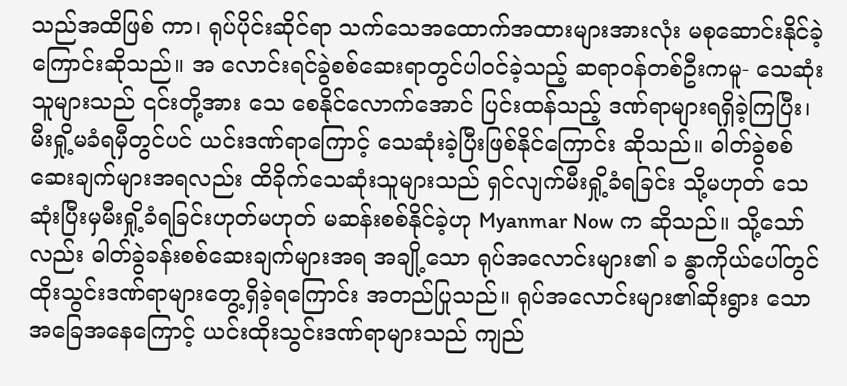သည်အထိဖြစ် ကာ၊ ရုပ်ပိုင်းဆိုင်ရာ သက်သေအထောက်အထားများအားလုံး မစုဆောင်းနိုင်ခဲ့ကြောင်းဆိုသည်။ အ လောင်းရင်ခွဲစစ်ဆေးရာတွင်ပါဝင်ခဲ့သည့် ဆရာဝန်တစ်ဦးကမူ- သေဆုံးသူများသည် ၎င်းတို့အား သေ စေနိုင်လောက်အောင် ပြင်းထန်သည့် ဒဏ်ရာများရရှိခဲ့ကြပြီး၊ မီးရှို့မခံရမှီတွင်ပင် ယင်းဒဏ်ရာကြောင့် သေဆုံးခဲ့ပြီးဖြစ်နိုင်ကြောင်း ဆိုသည်။ ဓါတ်ခွဲစစ်ဆေးချက်များအရလည်း ထိခိုက်သေဆုံးသူများသည် ရှင်လျက်မီးရှို့ခံရခြင်း သို့မဟုတ် သေဆုံးပြီးမှမီးရှို့ခံရခြင်းဟုတ်မဟုတ် မဆန်းစစ်နိုင်ခဲ့ဟု Myanmar Now က ဆိုသည်။ သို့သော်လည်း ဓါတ်ခွဲခန်းစစ်ဆေးချက်များအရ အချို့သော ရုပ်အလောင်းများ၏ ခ န္ဓာကိုယ်ပေါ်တွင် ထိုးသွင်းဒဏ်ရာများတွေ့ရှိခဲ့ရကြောင်း အတည်ပြုသည်။ ရုပ်အလောင်းများ၏ဆိုးရွား သော အခြေအနေကြောင့် ယင်းထိုးသွင်းဒဏ်ရာများသည် ကျည်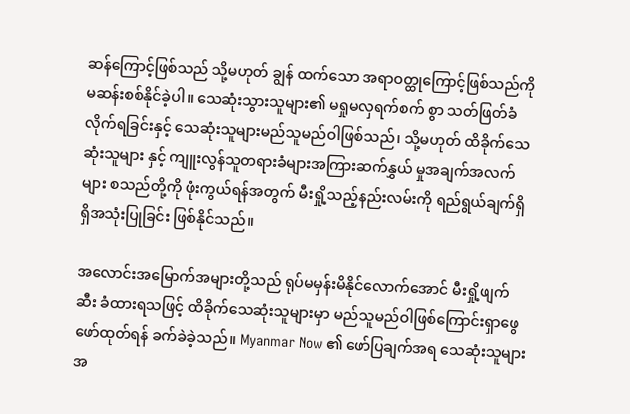ဆန်ကြောင့်ဖြစ်သည် သို့မဟုတ် ချွန် ထက်သော အရာဝတ္ထုကြောင့်ဖြစ်သည်ကို မဆန်းစစ်နိုင်ခဲ့ပါ။ သေဆုံးသွားသူများ၏ မရှုမလှရက်စက် စွာ သတ်ဖြတ်ခံလိုက်ရခြင်းနှင့် သေဆုံးသူများမည်သူမည်ဝါဖြစ်သည်၊ သို့မဟုတ် ထိခိုက်သေဆုံးသူများ နှင့် ကျူးလွန်သူတရားခံများအကြားဆက်နွှယ် မှုအချက်အလက်များ စသည်တို့ကို ဖုံးကွယ်ရန်အတွက် မီးရှို့သည့်နည်းလမ်းကို ရည်ရွယ်ချက်ရှိရှိအသုံးပြုခြင်း ဖြစ်နိုင်သည်။

အလောင်းအမြောက်အများတို့သည် ရုပ်မမှန်းမိနိုင်လောက်အောင် မီးရှို့ဖျက်ဆီး ခံထားရသဖြင့် ထိခိုက်သေဆုံးသူများမှာ မည်သူမည်ဝါဖြစ်ကြောင်းရှာဖွေဖော်ထုတ်ရန် ခက်ခဲခဲ့သည်။ Myanmar Now ၏ ဖော်ပြချက်အရ သေဆုံးသူများ အ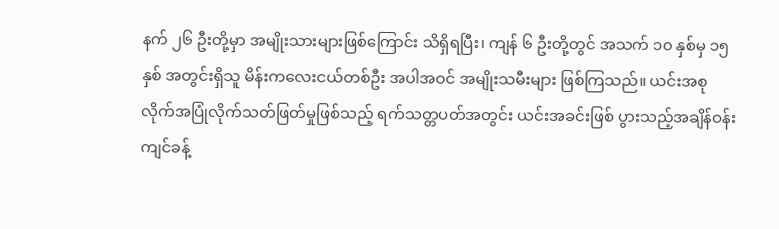နက် ၂၆ ဦးတို့မှာ အမျိုးသားများဖြစ်ကြောင်း သိရှိရပြီး၊ ကျန် ၆ ဦးတို့တွင် အသက် ၁၀ နှစ်မှ ၁၅ နှစ် အတွင်းရှိသူ မိန်းကလေးငယ်တစ်ဦး အပါအဝင် အမျိုးသမီးများ ဖြစ်ကြသည်။ ယင်းအစုလိုက်အပြုံလိုက်သတ်ဖြတ်မှုဖြစ်သည့် ရက်သတ္တပတ်အတွင်း ယင်းအခင်းဖြစ် ပွားသည့်အချိန်ဝန်းကျင်ခန့်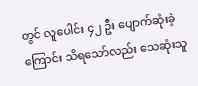တွင် လူပေါင်း ၄၂ ဦး ပျောက်ဆုံးခဲ့ကြောင်း သိရသော်လည်း သေဆုံးသူ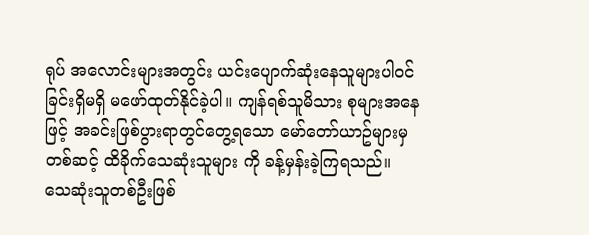ရုပ် အလောင်းများအတွင်း ယင်းပျောက်ဆုံးနေသူများပါဝင်ခြင်းရှိမရှိ မဖော်ထုတ်နိုင်ခဲ့ပါ။ ကျန်ရစ်သူမိသား စုများအနေဖြင့် အခင်းဖြစ်ပွားရာတွင်တွေ့ရသော မော်တော်ယာဥ်များမှတစ်ဆင့် ထိခိုက်သေဆုံးသူများ ကို ခန့်မှန်းခဲ့ကြရသည်။ သေဆုံးသူတစ်ဦးဖြစ်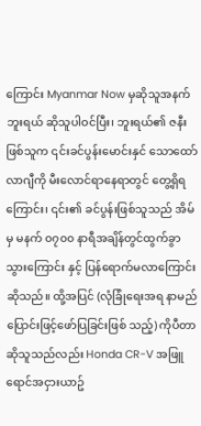ကြောင်း Myanmar Now မှဆိုသူအနက် ဘူးရယ် ဆိုသူပါဝင်ပြီး၊ ဘူးရယ်၏ ဇနီးဖြစ်သူက ၎င်းခင်ပွန်းမောင်းနှင် သောထော်လာဂျီကို မီးလောင်ရာနေရာတွင် တွေ့ရှိရကြောင်း၊ ၎င်း၏ ခင်ပွန်းဖြစ်သူသည် အိမ်မှ မနက် ၀၇၀၀ နာရီအချိန်တွင်ထွက်ခွာသွားကြောင်း နှင့် ပြန်ရောက်မလာကြောင်းဆိုသည်။ ထို့အပြင် (လုံခြုံရေးအရ နာမည်ပြောင်းဖြင့်ဖော်ပြခြင်းဖြစ် သည့်) ကိုပီတာ ဆိုသူသည်လည်း Honda CR-V အဖြူရောင်အငှားယာဥ်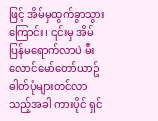ဖြင့် အိမ်မှထွက်ခွာသွား ကြောင်း၊ ၎င်းမှ အိမ်ပြန်မရောက်လာပဲ မီးလောင်မော်တော်ယာဥ်ဓါတ်ပုံများတင်လာသည့်အခါ ကားပိုင် ရှင်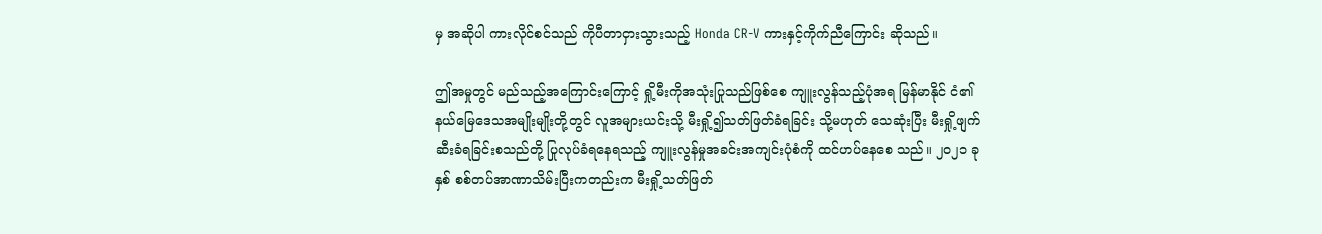မှ အဆိုပါ ကားလိုင်စင်သည် ကိုပီတာငှားသွားသည့် Honda CR-V ကားနှင့်ကိုက်ညီကြောင်း ဆိုသည်။

ဤအမှုတွင် မည်သည့်အကြောင်းကြောင့် ရှို့မီးကိုအသုံးပြုသည်ဖြစ်စေ ကျူးလွန်သည့်ပုံအရ မြန်မာနိုင် ငံ၏ နယ်မြေဒေသအမျိုးမျိုးတို့တွင် လူအများယင်းသို့ မီးရှို့၍သတ်ဖြတ်ခံရခြင်း သို့မဟုတ် သေဆုံးပြီး မီးရှို့ဖျက်ဆီးခံရခြင်းစသည်တို့ ပြုလုပ်ခံရနေရသည့် ကျူးလွန်မှုအခင်းအကျင်းပုံစံကို ထင်ဟပ်နေစေ သည်။ ၂၀၂၁ ခုနှစ် စစ်တပ်အာဏာသိမ်းပြီးကတည်းက မီးရှို့သတ်ဖြတ်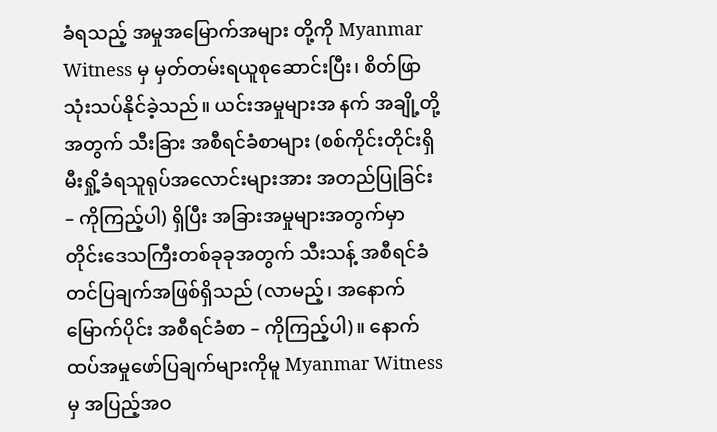ခံရသည့် အမှုအမြောက်အများ တို့ကို Myanmar Witness မှ မှတ်တမ်းရယူစုဆောင်းပြီး၊ စိတ်ဖြာသုံးသပ်နိုင်ခဲ့သည်။ ယင်းအမှုများအ နက် အချို့တို့အတွက် သီးခြား အစီရင်ခံစာများ (စစ်ကိုင်းတိုင်းရှိ မီးရှို့ခံရသူရုပ်အလောင်းများအား အတည်ပြုခြင်း – ကိုကြည့်ပါ) ရှိပြီး အခြားအမှုများအတွက်မှာ တိုင်းဒေသကြီးတစ်ခုခုအတွက် သီးသန့် အစီရင်ခံတင်ပြချက်အဖြစ်ရှိသည် (လာမည့်၊ အနောက်မြောက်ပိုင်း အစီရင်ခံစာ – ကိုကြည့်ပါ)။ နောက် ထပ်အမှုဖော်ပြချက်များကိုမူ Myanmar Witness မှ အပြည့်အဝ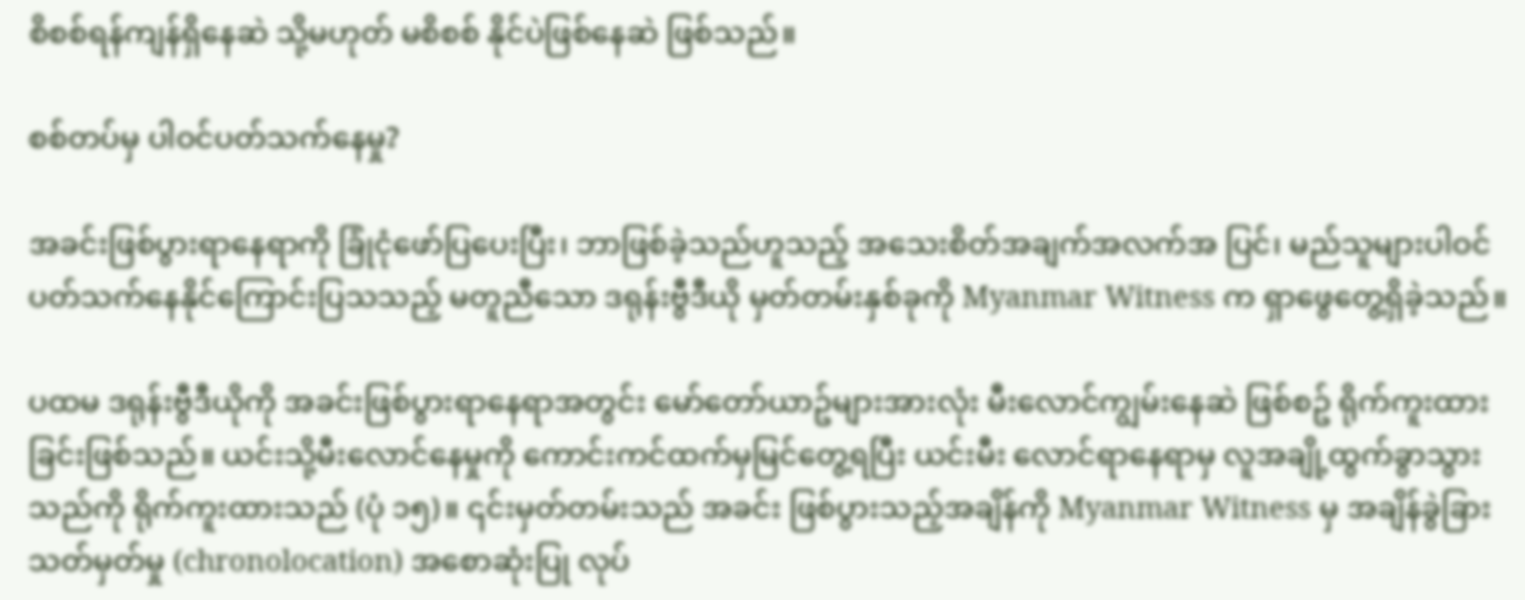စိစစ်ရန်ကျန်ရှိနေဆဲ သို့မဟုတ် မစိစစ် နိုင်ပဲဖြစ်နေဆဲ ဖြစ်သည်။

စစ်တပ်မှ ပါဝင်ပတ်သက်နေမှု?

အခင်းဖြစ်ပွားရာနေရာကို ခြုံငုံဖော်ပြပေးပြီး၊ ဘာဖြစ်ခဲ့သည်ဟူသည့် အသေးစိတ်အချက်အလက်အ ပြင်၊ မည်သူများပါဝင်ပတ်သက်နေနိုင်ကြောင်းပြသသည့် မတူညီသော ဒရုန်းဗွီဒီယို မှတ်တမ်းနှစ်ခုကို Myanmar Witness က ရှာဖွေတွေ့ရှိခဲ့သည်။

ပထမ ဒရုန်းဗွီဒီယိုကို အခင်းဖြစ်ပွားရာနေရာအတွင်း မော်တော်ယာဥ်များအားလုံး မီးလောင်ကျွမ်းနေဆဲ ဖြစ်စဥ် ရိုက်ကူးထားခြင်းဖြစ်သည်။ ယင်းသို့မီးလောင်နေမှုကို ကောင်းကင်ထက်မှမြင်တွေ့ရပြီး ယင်းမီး လောင်ရာနေရာမှ လူအချို့ထွက်ခွာသွားသည်ကို ရိုက်ကူးထားသည် (ပုံ ၁၅)။ ၎င်းမှတ်တမ်းသည် အခင်း ဖြစ်ပွားသည့်အချိန်ကို Myanmar Witness မှ အချိန်ခွဲခြားသတ်မှတ်မှု (chronolocation) အစောဆုံးပြု လုပ်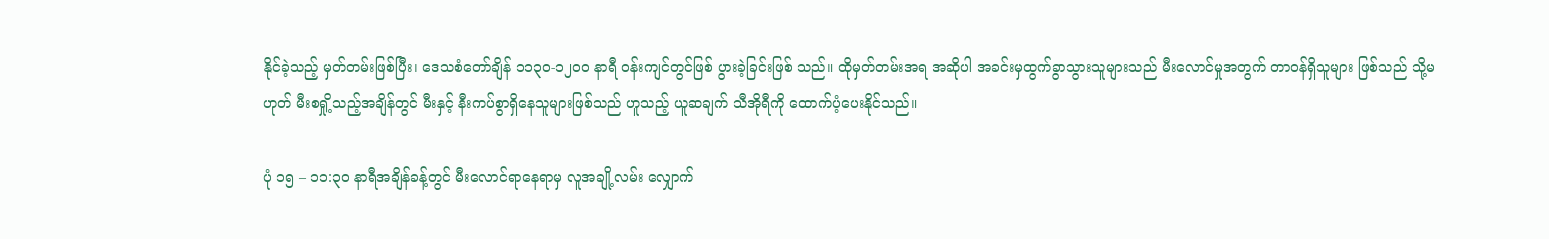နိုင်ခဲ့သည့် မှတ်တမ်းဖြစ်ပြီး၊ ဒေသစံတော်ချိန် ၁၁၃၀-၁၂၀၀ နာရီ ဝန်းကျင်တွင်ဖြစ် ပွားခဲ့ခြင်းဖြစ် သည်။ ထိုမှတ်တမ်းအရ အဆိုပါ အခင်းမှထွက်ခွာသွားသူများသည် မီးလောင်မှုအတွက် တာဝန်ရှိသူများ ဖြစ်သည် သို့မဟုတ် မီးစရှို့သည့်အချိန်တွင် မီးနှင့် နီးကပ်စွာရှိနေသူများဖြစ်သည် ဟူသည့် ယူဆချက် သီအိုရီကို ထောက်ပံ့ပေးနိုင်သည်။

ပုံ ၁၅ – ၁၁:၃၀ နာရီအချိန်ခန့်တွင် မီးလောင်ရာနေရာမှ လူအချို့လမ်း လျှောက်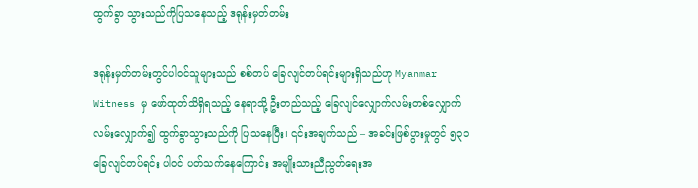ထွက်ခွာ သွားသည်ကိုပြသနေသည့် ဒရုန်းမှတ်တမ်း

ဒရုန်းမှတ်တမ်းတွင်ပါဝင်သူများသည် စစ်တပ် ခြေလျင်တပ်ရင်းများရှိသည်ဟု Myanmar Witness မှ ဖော်ထုတ်သိရှိရသည့် နေရာသို့ ဦးတည်သည့် ခြေလျင်လျှောက်လမ်းတစ်လျှောက် လမ်းလျှောက်၍ ထွက်ခွာသွားသည်ကို ပြသနေပြီး၊ ၎င်းအချက်သည် – အခင်းဖြစ်ပွားမှုတွင် ၅၃၁ ခြေလျင်တပ်ရင်း ပါဝင် ပတ်သက်နေကြောင်း အမျိုးသားညီညွတ်ရေးအ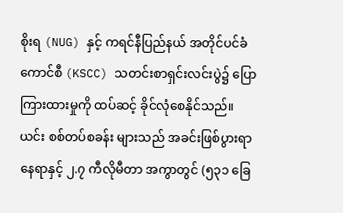စိုးရ (NUG) နှင့် ကရင်နီပြည်နယ် အတိုင်ပင်ခံ ကောင်စီ (KSCC) သတင်းစာရှင်းလင်းပွဲ၌ ပြောကြားထားမှုကို ထပ်ဆင့် ခိုင်လုံစေနိုင်သည်။ ယင်း စစ်တပ်စခန်း များသည် အခင်းဖြစ်ပွားရာနေရာနှင့် ၂.၇ ကီလိုမီတာ အကွာတွင် (၅၃၁ ခြေ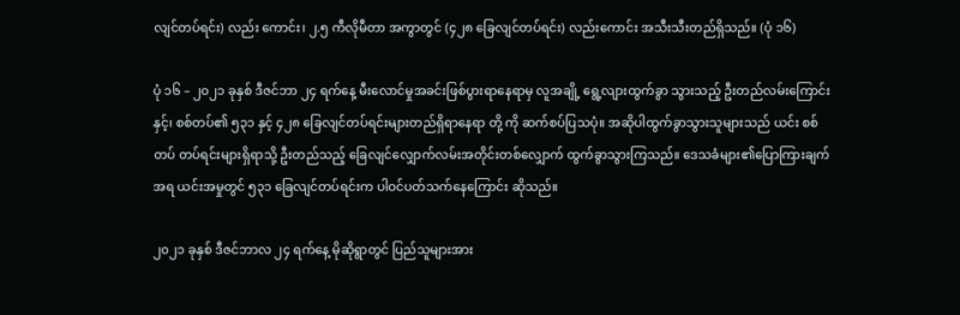လျင်တပ်ရင်း) လည်း ကောင်း၊ ၂.၅ ကီလိုမီတာ အကွာတွင် (၄၂၈ ခြေလျင်တပ်ရင်း) လည်းကောင်း အသီးသီးတည်ရှိသည်။ (ပုံ ၁၆)

ပုံ ၁၆ – ၂၀၂၁ ခုနှစ် ဒီဇင်ဘာ ၂၄ ရက်နေ့ မီးလောင်မှုအခင်းဖြစ်ပွားရာနေရာမှ လူအချို့ ရွေ့လျားထွက်ခွာ သွားသည့် ဦးတည်လမ်းကြောင်း နှင့်၊ စစ်တပ်၏ ၅၃၁ နှင့် ၄၂၈ ခြေလျင်တပ်ရင်းများတည်ရှိရာနေရာ တို့ ကို ဆက်စပ်ပြသပုံ။ အဆိုပါထွက်ခွာသွားသူများသည် ယင်း စစ်တပ် တပ်ရင်းများရှိရာသို့ ဦးတည်သည့် ခြေလျင်လျှောက်လမ်းအတိုင်းတစ်လျှောက် ထွက်ခွာသွားကြသည်။ ဒေသခံများ၏ပြောကြားချက်အရ ယင်းအမှုတွင် ၅၃၁ ခြေလျင်တပ်ရင်းက ပါဝင်ပတ်သက်နေကြောင်း ဆိုသည်။

၂၀၂၁ ခုနှစ် ဒီဇင်ဘာလ ၂၄ ရက်နေ့ မိုဆိုရွာတွင် ပြည်သူများအား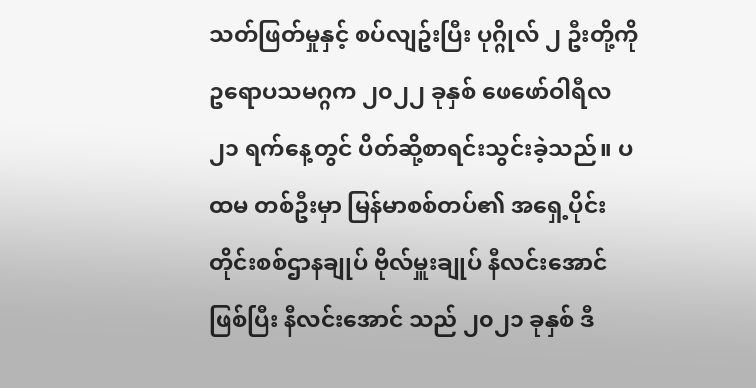သတ်ဖြတ်မှုနှင့် စပ်လျဥ်းပြီး ပုဂ္ဂိုလ် ၂ ဦးတို့ကို ဥရောပသမဂ္ဂက ၂၀၂၂ ခုနှစ် ဖေဖော်ဝါရီလ ၂၁ ရက်နေ့တွင် ပိတ်ဆို့စာရင်းသွင်းခဲ့သည်။ ပထမ တစ်ဦးမှာ မြန်မာစစ်တပ်၏ အရှေ့ပိုင်းတိုင်းစစ်ဌာနချုပ် ဗိုလ်မှူးချုပ် နီလင်းအောင်ဖြစ်ပြီး နီလင်းအောင် သည် ၂၀၂၁ ခုနှစ် ဒီ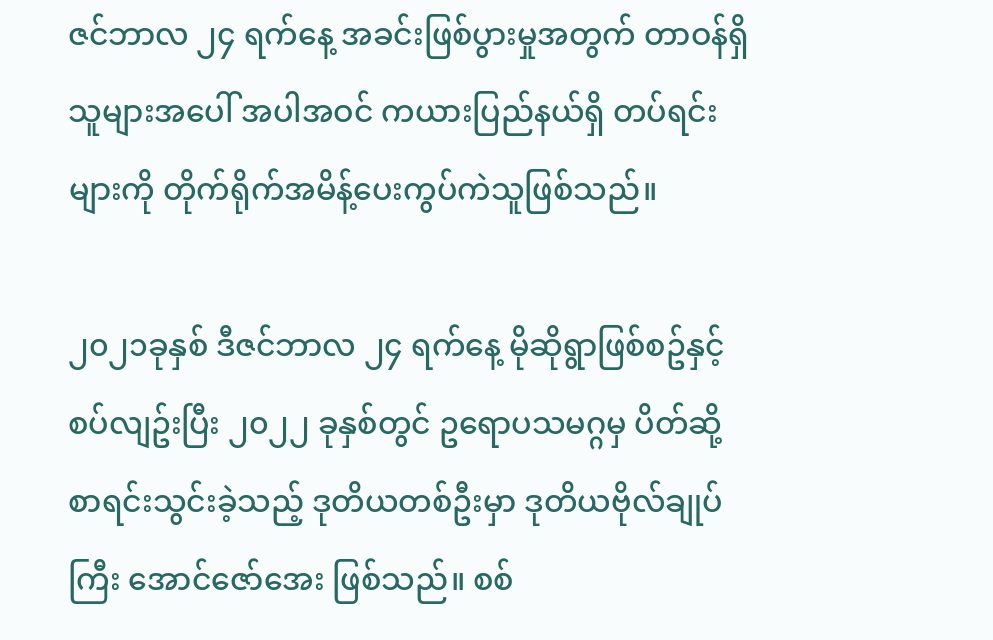ဇင်ဘာလ ၂၄ ရက်နေ့ အခင်းဖြစ်ပွားမှုအတွက် တာဝန်ရှိသူများအပေါ် အပါအဝင် ကယားပြည်နယ်ရှိ တပ်ရင်းများကို တိုက်ရိုက်အမိန့်ပေးကွပ်ကဲသူဖြစ်သည်။

၂၀၂၁ခုနှစ် ဒီဇင်ဘာလ ၂၄ ရက်နေ့ မိုဆိုရွာဖြစ်စဥ်နှင့်စပ်လျဥ်းပြီး ၂၀၂၂ ခုနှစ်တွင် ဥရောပသမဂ္ဂမှ ပိတ်ဆို့စာရင်းသွင်းခဲ့သည့် ဒုတိယတစ်ဦးမှာ ဒုတိယဗိုလ်ချုပ်ကြီး အောင်ဇော်အေး ဖြစ်သည်။ စစ်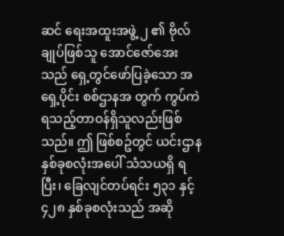ဆင် ရေးအထူးအဖွဲ့ ၂ ၏ ဗိုလ်ချုပ်ဖြစ်သူ အောင်ဇော်အေးသည် ရှေ့တွင်ဖော်ပြခဲ့သော အရှေ့ပိုင်း စစ်ဌာနအ တွက် ကွပ်ကဲရသည့်တာဝန်ရှိသူလည်းဖြစ်သည်။ ဤ ဖြစ်စဥ်တွင် ယင်းဌာန နှစ်ခုစလုံးအပေါ် သံသယရှိ ရပြီး၊ ခြေလျင်တပ်ရင်း ၅၃၁ နှင့် ၄၂၈ နှစ်ခုစလုံးသည် အဆို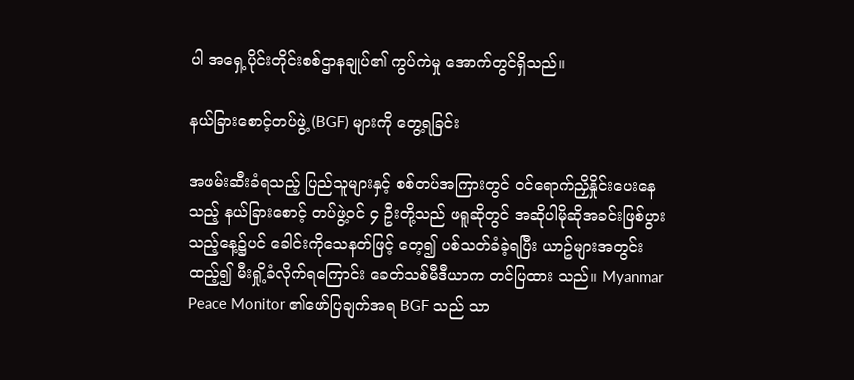ပါ အရှေ့ပိုင်းတိုင်းစစ်ဌာနချုပ်၏ ကွပ်ကဲမှု အောက်တွင်ရှိသည်။

နယ်ခြားစောင့်တပ်ဖွဲ့ (BGF) များကို တွေ့ရခြင်း

အဖမ်းဆီးခံရသည့် ပြည်သူများနှင့် စစ်တပ်အကြားတွင် ဝင်ရောက်ညှိနှိုင်းပေးနေသည့် နယ်ခြားစောင့် တပ်ဖွဲ့ဝင် ၄ ဦးတို့သည် ဖရူဆိုတွင် အဆိုပါမိုဆိုအခင်းဖြစ်ပွားသည့်နေ့၌ပင် ခေါင်းကိုသေနတ်ဖြင့် တေ့၍ ပစ်သတ်ခံခဲ့ရပြီး ယာဥ်များအတွင်း ထည့်၍ မီးရှို့ခံလိုက်ရကြောင်း ခေတ်သစ်မီဒီယာက တင်ပြထား သည်။ Myanmar Peace Monitor ၏ဖော်ပြချက်အရ BGF သည် သာ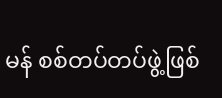မန် စစ်တပ်တပ်ဖွဲ့ဖြစ်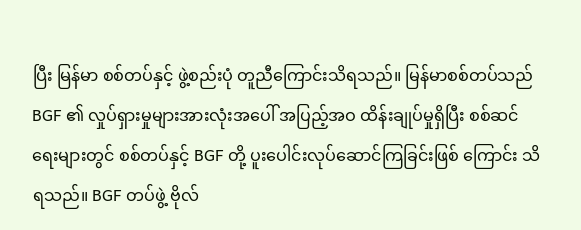ပြီး မြန်မာ စစ်တပ်နှင့် ဖွဲ့စည်းပုံ တူညီကြောင်းသိရသည်။ မြန်မာစစ်တပ်သည် BGF ၏ လှုပ်ရှားမှုများအားလုံးအပေါ် အပြည့်အဝ ထိန်းချုပ်မှုရှိပြီး စစ်ဆင်ရေးများတွင် စစ်တပ်နှင့် BGF တို့ ပူးပေါင်းလုပ်ဆောင်ကြခြင်းဖြစ် ကြောင်း သိရသည်။ BGF တပ်ဖွဲ့ ဗိုလ်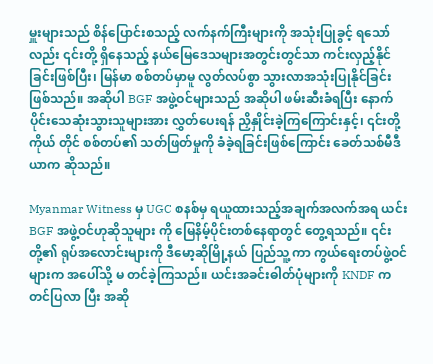မှူးများသည် စိန်ပြောင်းစသည့် လက်နက်ကြီးများကို အသုံးပြုခွင့် ရသော်လည်း ၎င်းတို့ ရှိနေသည့် နယ်မြေဒေသများအတွင်းတွင်သာ ကင်းလှည့်နိုင်ခြင်းဖြစ်ပြီး၊ မြန်မာ စစ်တပ်မှာမူ လွတ်လပ်စွာ သွားလာအသုံးပြုနိုင်ခြင်းဖြစ်သည်။ အဆိုပါ BGF အဖွဲ့ဝင်များသည် အဆိုပါ ဖမ်းဆီးခံရပြီး နောက်ပိုင်းသေဆုံးသွားသူများအား လွှတ်ပေးရန် ညှိနှိုင်းခဲ့ကြကြောင်းနှင့်၊ ၎င်းတို့ကိုယ် တိုင် စစ်တပ်၏ သတ်ဖြတ်မှုကို ခံခဲ့ရခြင်းဖြစ်ကြောင်း ခေတ်သစ်မီဒီယာက ဆိုသည်။

Myanmar Witness မှ UGC စနစ်မှ ရယူထားသည့်အချက်အလက်အရ ယင်း BGF အဖွဲ့ဝင်ဟုဆိုသူများ ကို မြေနိမ့်ပိုင်းတစ်နေရာတွင် တွေ့ရသည်။ ၎င်းတို့၏ ရုပ်အလောင်းများကို ဒီမော့ဆိုမြို့နယ် ပြည်သူ့ ကာ ကွယ်ရေးတပ်ဖွဲ့ဝင်များက အပေါ်သို့ မ တင်ခဲ့ကြသည်။ ယင်းအခင်းဓါတ်ပုံများကို KNDF က တင်ပြလာ ပြီး အဆို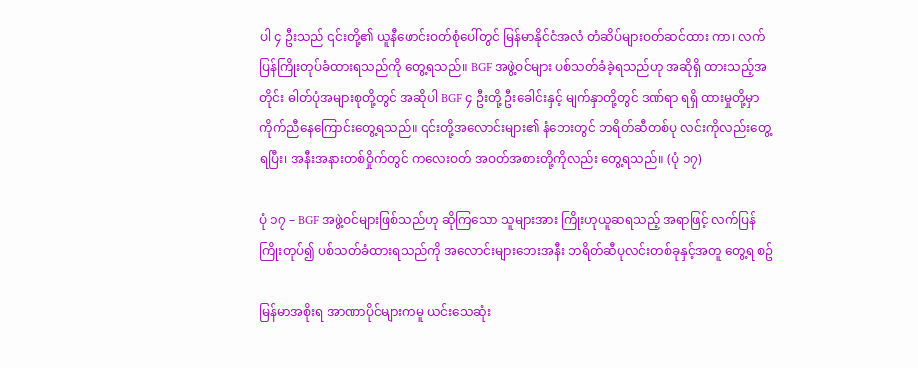ပါ ၄ ဦးသည် ၎င်းတို့၏ ယူနီဖောင်းဝတ်စုံပေါ်တွင် မြန်မာနိုင်ငံအလံ တံဆိပ်များဝတ်ဆင်ထား ကာ၊ လက်ပြန်ကြိုးတုပ်ခံထားရသည်ကို တွေ့ရသည်။ BGF အဖွဲ့ဝင်များ ပစ်သတ်ခံခဲ့ရသည်ဟု အဆိုရှိ ထားသည့်အတိုင်း ဓါတ်ပုံအများစုတို့တွင် အဆိုပါ BGF ၄ ဦးတို့ ဦးခေါင်းနှင့် မျက်နှာတို့တွင် ဒဏ်ရာ ရရှိ ထားမှုတို့မှာ ကိုက်ညီနေကြောင်းတွေ့ရသည်။ ၎င်းတို့အလောင်းများ၏ နံဘေးတွင် ဘရိတ်ဆီတစ်ပု လင်းကိုလည်းတွေ့ရပြီး၊ အနီးအနားတစ်ဝှိုက်တွင် ကလေးဝတ် အဝတ်အစားတို့ကိုလည်း တွေ့ရသည်။ (ပုံ ၁၇)

ပုံ ၁၇ – BGF အဖွဲ့ဝင်များဖြစ်သည်ဟု ဆိုကြသော သူများအား ကြိုးဟုယူဆရသည့် အရာဖြင့် လက်ပြန် ကြိုးတုပ်၍ ပစ်သတ်ခံထားရသည်ကို အလောင်းများဘေးအနီး ဘရိတ်ဆီပုလင်းတစ်ခုနှင့်အတူ တွေ့ရ စဥ်

မြန်မာအစိုးရ အာဏာပိုင်များကမူ ယင်းသေဆုံး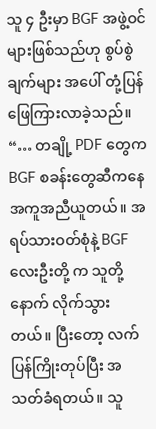သူ ၄ ဦးမှာ BGF အဖွဲ့ဝင်များဖြစ်သည်ဟု စွပ်စွဲချက်များ အပေါ် တုံ့ပြန်ဖြေကြားလာခဲ့သည်။ “… တချို့ PDF တွေက BGF စခန်းတွေဆီကနေ အကူအညီယူတယ်။ အရပ်သားဝတ်စုံနဲ့ BGF လေးဦးတို့ က သူတို့နောက် လိုက်သွားတယ်။ ပြီးတော့ လက်ပြန်ကြိုးတုပ်ပြီး အသတ်ခံရတယ်။ သူ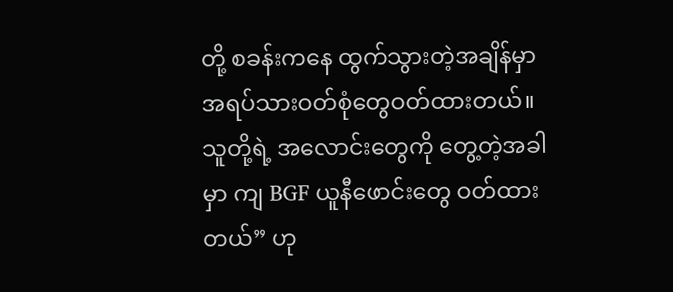တို့ စခန်းကနေ ထွက်သွားတဲ့အချိန်မှာ အရပ်သားဝတ်စုံတွေဝတ်ထားတယ်။ သူတို့ရဲ့ အလောင်းတွေကို တွေ့တဲ့အခါမှာ ကျ BGF ယူနီဖောင်းတွေ ဝတ်ထားတယ်” ဟု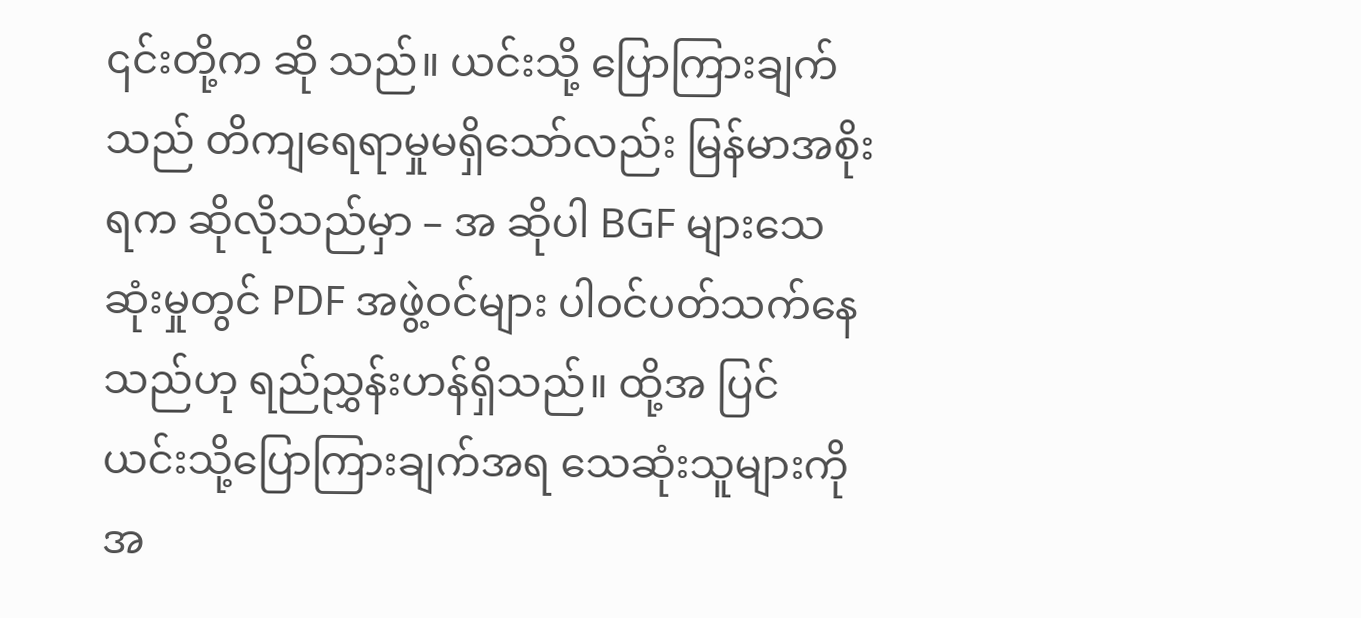၎င်းတို့က ဆို သည်။ ယင်းသို့ ပြောကြားချက်သည် တိကျရေရာမှုမရှိသော်လည်း မြန်မာအစိုးရက ဆိုလိုသည်မှာ – အ ဆိုပါ BGF များသေဆုံးမှုတွင် PDF အဖွဲ့ဝင်များ ပါဝင်ပတ်သက်နေသည်ဟု ရည်ညွှန်းဟန်ရှိသည်။ ထို့အ ပြင် ယင်းသို့ပြောကြားချက်အရ သေဆုံးသူများကို အ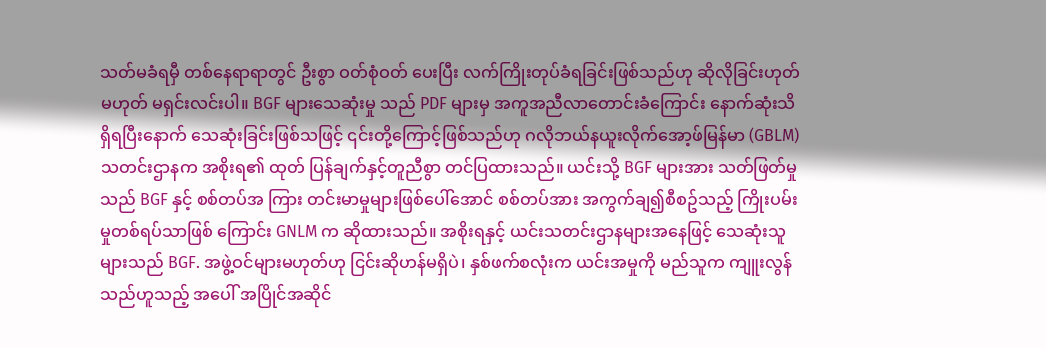သတ်မခံရမှီ တစ်နေရာရာတွင် ဦးစွာ ဝတ်စုံဝတ် ပေးပြီး လက်ကြိုးတုပ်ခံရခြင်းဖြစ်သည်ဟု ဆိုလိုခြင်းဟုတ်မဟုတ် မရှင်းလင်းပါ။ BGF များသေဆုံးမှု သည် PDF များမှ အကူအညီလာတောင်းခံကြောင်း နောက်ဆုံးသိရှိရပြီးနောက် သေဆုံးခြင်းဖြစ်သဖြင့် ၎င်းတို့ကြောင့်ဖြစ်သည်ဟု ဂလိုဘယ်နယူးလိုက်အော့ဖ်မြန်မာ (GBLM) သတင်းဌာနက အစိုးရ၏ ထုတ် ပြန်ချက်နှင့်တူညီစွာ တင်ပြထားသည်။ ယင်းသို့ BGF များအား သတ်ဖြတ်မှုသည် BGF နှင့် စစ်တပ်အ ကြား တင်းမာမှုများဖြစ်ပေါ်အောင် စစ်တပ်အား အကွက်ချ၍စီစဥ်သည့် ကြိုးပမ်းမှုတစ်ရပ်သာဖြစ် ကြောင်း GNLM က ဆိုထားသည်။ အစိုးရနှင့် ယင်းသတင်းဌာနများအနေဖြင့် သေဆုံးသူများသည် BGF. အဖွဲ့ဝင်များမဟုတ်ဟု ငြင်းဆိုဟန်မရှိပဲ၊ နှစ်ဖက်စလုံးက ယင်းအမှုကို မည်သူက ကျူးလွန်သည်ဟူသည့် အပေါ် အပြိုင်အဆိုင်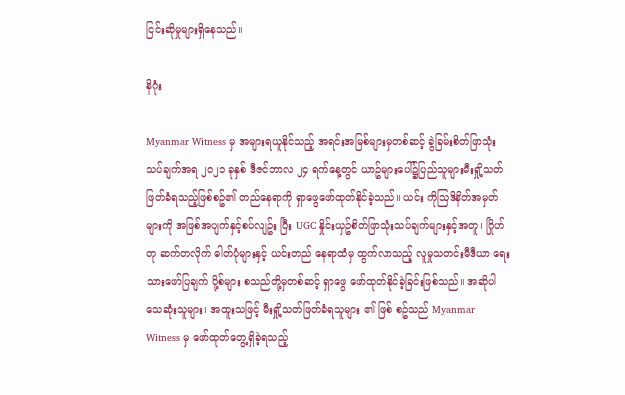ငြင်းဆိုမှုများရှိနေသည်။

နိဂုံး

Myanmar Witness မှ အများရယူနိုင်သည့် အရင်းအမြစ်များမှတစ်ဆင့် ခွဲခြမ်းစိတ်ဖြာသုံးသပ်ချက်အရ ၂၀၂၁ ခုနှစ် ဒီဇင်ဘာလ ၂၄ ရက်နေ့တွင် ယာဥ်များပေါ်၌ပြည်သူများမီးရှို့သတ်ဖြတ်ခံရသည့်ဖြစ်စဥ်၏ တည်နေရာကို ရှာဖွေဖော်ထုတ်နိုင်ခဲ့သည်။ ယင်း ကိုသြဒိနိတ်အမှတ်များကို အဖြစ်အပျက်နှင့်စပ်လျဥ်း ပြီး UGC နှိုင်းယှဥ်စိတ်ဖြာသုံးသပ်ချက်များနှင့်အတူ၊ ဂြိုဟ်တု ဆက်တလိုက် ဓါတ်ပုံများနှင့် ယင်းတည် နေရာထံမှ ထွက်လာသည့် လူမှုသတင်းမီဒီယာ ရေးသားဖော်ပြချက် ပို့စ်များ စသည်တို့မှတစ်ဆင့် ရှာဖွေ ဖော်ထုတ်နိုင်ခဲ့ခြင်းဖြစ်သည်။ အဆိုပါ သေဆုံးသူများ၊ အထူးသဖြင့် မီးရှို့သတ်ဖြတ်ခံရသူများ ၏ ဖြစ် စဥ်သည် Myanmar Witness မှ ဖော်ထုတ်တွေ့ရှိခဲ့ရသည့်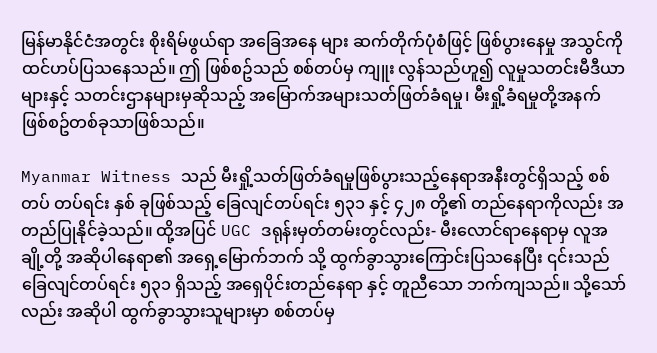မြန်မာနိုင်ငံအတွင်း စိုးရိမ်ဖွယ်ရာ အခြေအနေ များ ဆက်တိုက်ပုံစံဖြင့် ဖြစ်ပွားနေမှု အသွင်ကို ထင်ဟပ်ပြသနေသည်။ ဤ ဖြစ်စဥ်သည် စစ်တပ်မှ ကျူး လွန်သည်ဟူ၍ လူမှုသတင်းမီဒီယာများနှင့် သတင်းဌာနများမှဆိုသည့် အမြောက်အများသတ်ဖြတ်ခံရမှု၊ မီးရှို့ခံရမှုတို့အနက် ဖြစ်စဥ်တစ်ခုသာဖြစ်သည်။

Myanmar Witness သည် မီးရှို့သတ်ဖြတ်ခံရမှုဖြစ်ပွားသည့်နေရာအနီးတွင်ရှိသည့် စစ်တပ် တပ်ရင်း နှစ် ခုဖြစ်သည့် ခြေလျင်တပ်ရင်း ၅၃၁ နှင့် ၄၂၈ တို့၏ တည်နေရာကိုလည်း အတည်ပြုနိုင်ခဲ့သည်။ ထို့အပြင် UGC ဒရုန်းမှတ်တမ်းတွင်လည်း- မီးလောင်ရာနေရာမှ လူအချို့တို့ အဆိုပါနေရာ၏ အရှေ့မြောက်ဘက် သို့ ထွက်ခွာသွားကြောင်းပြသနေပြီး ၎င်းသည် ခြေလျင်တပ်ရင်း ၅၃၁ ရှိသည့် အရှေပိုင်းတည်နေရာ နှင့် တူညီသော ဘက်ကျသည်။ သို့သော်လည်း အဆိုပါ ထွက်ခွာသွားသူများမှာ စစ်တပ်မှ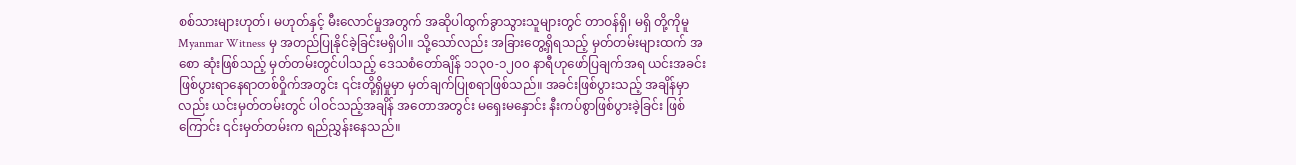စစ်သားများဟုတ်၊ မဟုတ်နှင့် မီးလောင်မှုအတွက် အဆိုပါထွက်ခွာသွားသူများတွင် တာဝန်ရှိ၊ မရှိ တို့ကိုမူ Myanmar Witness မှ အတည်ပြုနိုင်ခဲ့ခြင်းမရှိပါ။ သို့သော်လည်း အခြားတွေ့ရှိရသည့် မှတ်တမ်းများထက် အစော ဆုံးဖြစ်သည့် မှတ်တမ်းတွင်ပါသည့် ဒေသစံတော်ချိန် ၁၁၃၀-၁၂၀၀ နာရီဟုဖော်ပြချက်အရ ယင်းအခင်း ဖြစ်ပွားရာနေရာတစ်ဝှိုက်အတွင်း ၎င်းတို့ရှိမှုမှာ မှတ်ချက်ပြုစရာဖြစ်သည်။ အခင်းဖြစ်ပွားသည့် အချိန်မှာလည်း ယင်းမှတ်တမ်းတွင် ပါဝင်သည့်အချိန် အတောအတွင်း မရှေးမနှောင်း နီးကပ်စွာဖြစ်ပွားခဲ့ခြင်း ဖြစ်ကြောင်း ၎င်းမှတ်တမ်းက ရည်ညွှန်းနေသည်။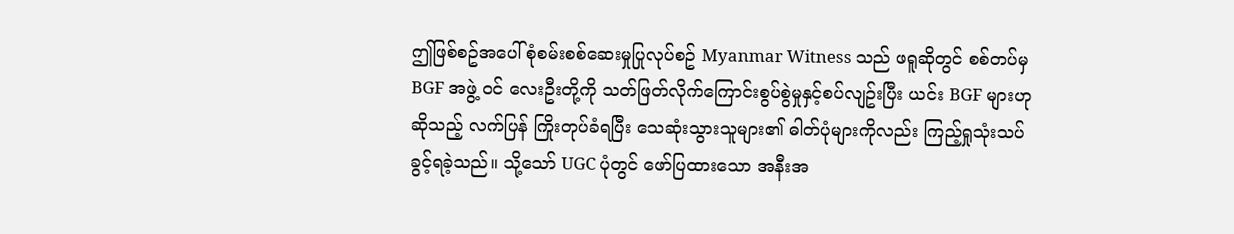ဤဖြစ်စဥ်အပေါ်စုံစမ်းစစ်ဆေးမှုပြုလုပ်စဥ် Myanmar Witness သည် ဖရူဆိုတွင် စစ်တပ်မှ BGF အဖွဲ့ ဝင် လေးဦးတို့ကို သတ်ဖြတ်လိုက်ကြောင်းစွပ်စွဲမှုနှင့်စပ်လျဥ်းပြီး ယင်း BGF များဟုဆိုသည့် လက်ပြန် ကြိုးတုပ်ခံရပြီး သေဆုံးသွားသူများ၏ ဓါတ်ပုံများကိုလည်း ကြည့်ရှုသုံးသပ်ခွင့်ရခဲ့သည်။ သို့သော် UGC ပုံတွင် ဖော်ပြထားသော အနီးအ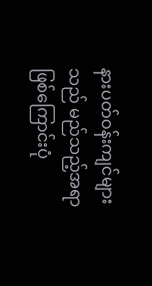နားပတ်ဝန်းကျင်များသည် မည်သည့်အရာဖြစ်ကြောင်းပုံ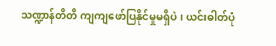သဏ္ဍာန်တိတိ ကျကျဖော်ပြနိုင်မှုမရှိပဲ၊ ယင်းဓါတ်ပုံ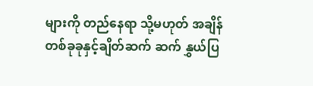များကို တည်နေရာ သို့မဟုတ် အချိန်တစ်ခုခုနှင့်ချိတ်ဆက် ဆက် နွှယ်ပြ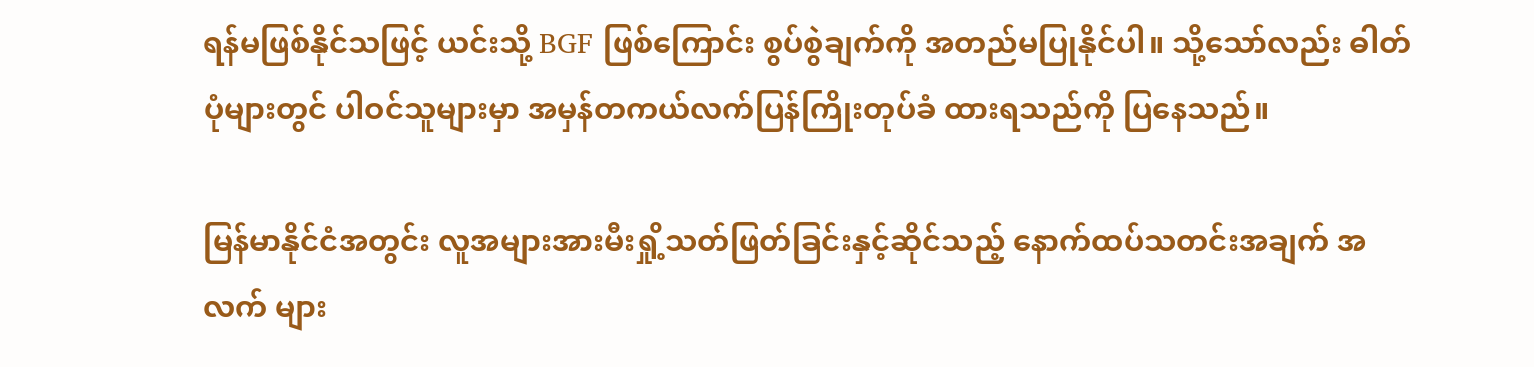ရန်မဖြစ်နိုင်သဖြင့် ယင်းသို့ BGF ဖြစ်ကြောင်း စွပ်စွဲချက်ကို အတည်မပြုနိုင်ပါ။ သို့သော်လည်း ဓါတ်ပုံများတွင် ပါဝင်သူများမှာ အမှန်တကယ်လက်ပြန်ကြိုးတုပ်ခံ ထားရသည်ကို ပြနေသည်။

မြန်မာနိုင်ငံအတွင်း လူအများအားမီးရှို့သတ်ဖြတ်ခြင်းနှင့်ဆိုင်သည့် နောက်ထပ်သတင်းအချက် အလက် များ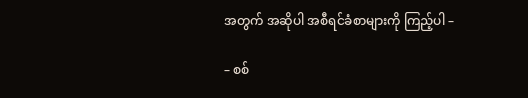အတွက် အဆိုပါ အစီရင်ခံစာများကို ကြည့်ပါ –

– စစ်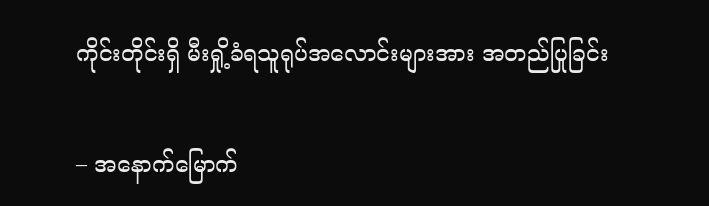ကိုင်းတိုင်းရှိ မီးရှို့ခံရသူရုပ်အလောင်းများအား အတည်ပြုခြင်း

– အနောက်မြောက်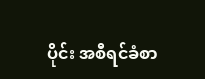ပိုင်း အစီရင်ခံစာ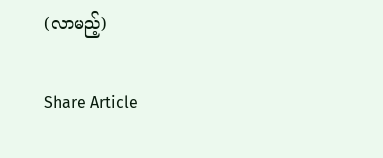(လာမည့်)

Share Article